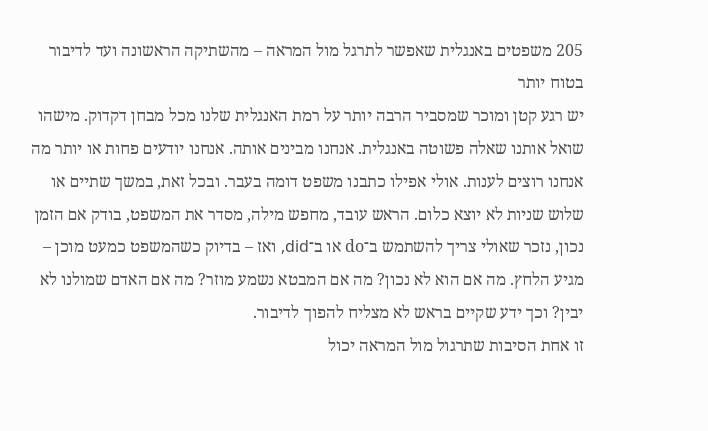205 משפטים באנגלית שאפשר לתרגל מול המראה – מהשתיקה הראשונה ועד לדיבור בטוח יותר
יש רגע קטן ומוכר שמסביר הרבה יותר על רמת האנגלית שלנו מכל מבחן דקדוק. מישהו שואל אותנו שאלה פשוטה באנגלית. אנחנו מבינים אותה. אנחנו יודעים פחות או יותר מה אנחנו רוצים לענות. אולי אפילו כתבנו משפט דומה בעבר. ובכל זאת, במשך שתיים או שלוש שניות לא יוצא כלום. הראש עובד, מחפש מילה, מסדר את המשפט, בודק אם הזמן נכון, נזכר שאולי צריך להשתמש ב־do או ב־did, ואז – בדיוק כשהמשפט כמעט מוכן – מגיע הלחץ. מה אם הוא לא נכון? מה אם המבטא נשמע מוזר? מה אם האדם שמולנו לא יבין? וכך ידע שקיים בראש לא מצליח להפוך לדיבור.
זו אחת הסיבות שתרגול מול המראה יכול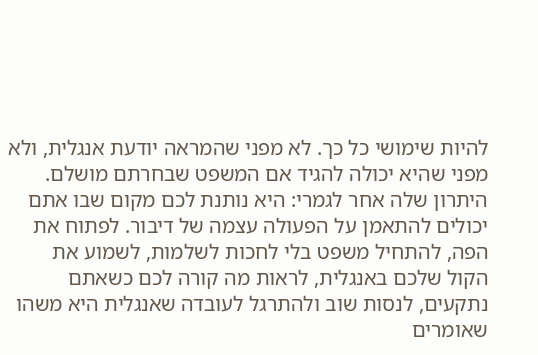להיות שימושי כל כך. לא מפני שהמראה יודעת אנגלית, ולא מפני שהיא יכולה להגיד אם המשפט שבחרתם מושלם. היתרון שלה אחר לגמרי: היא נותנת לכם מקום שבו אתם יכולים להתאמן על הפעולה עצמה של דיבור. לפתוח את הפה, להתחיל משפט בלי לחכות לשלמות, לשמוע את הקול שלכם באנגלית, לראות מה קורה לכם כשאתם נתקעים, לנסות שוב ולהתרגל לעובדה שאנגלית היא משהו שאומרים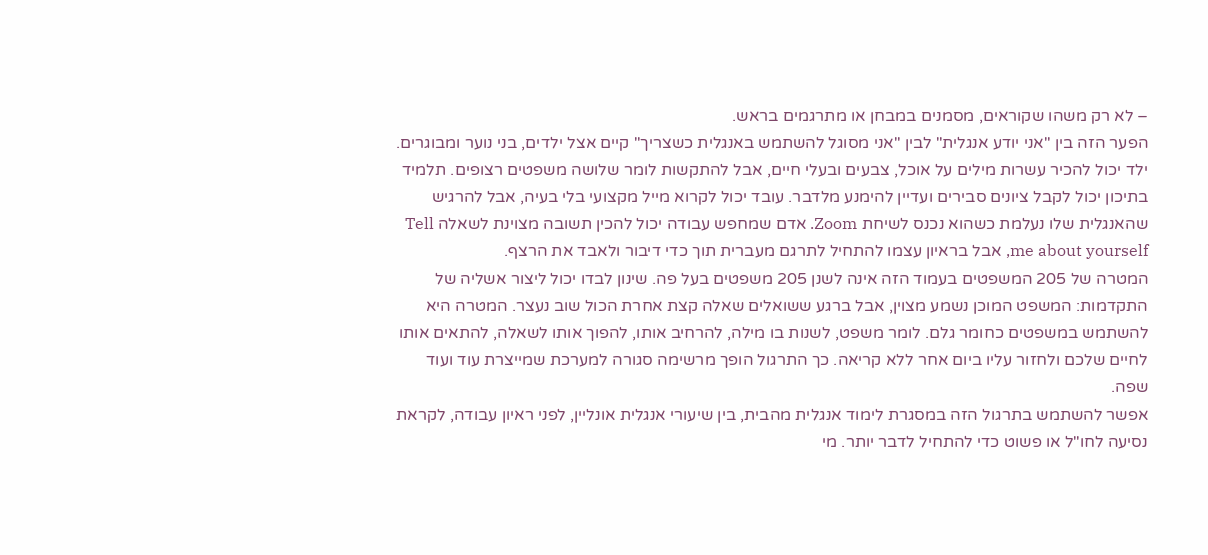– לא רק משהו שקוראים, מסמנים במבחן או מתרגמים בראש.
הפער הזה בין "אני יודע אנגלית" לבין "אני מסוגל להשתמש באנגלית כשצריך" קיים אצל ילדים, בני נוער ומבוגרים. ילד יכול להכיר עשרות מילים על אוכל, צבעים ובעלי חיים, אבל להתקשות לומר שלושה משפטים רצופים. תלמיד בתיכון יכול לקבל ציונים סבירים ועדיין להימנע מלדבר. עובד יכול לקרוא מייל מקצועי בלי בעיה, אבל להרגיש שהאנגלית שלו נעלמת כשהוא נכנס לשיחת Zoom. אדם שמחפש עבודה יכול להכין תשובה מצוינת לשאלה Tell me about yourself, אבל בראיון עצמו להתחיל לתרגם מעברית תוך כדי דיבור ולאבד את הרצף.
המטרה של 205 המשפטים בעמוד הזה אינה לשנן 205 משפטים בעל פה. שינון לבדו יכול ליצור אשליה של התקדמות: המשפט המוכן נשמע מצוין, אבל ברגע ששואלים שאלה קצת אחרת הכול שוב נעצר. המטרה היא להשתמש במשפטים כחומר גלם. לומר משפט, לשנות בו מילה, להרחיב אותו, להפוך אותו לשאלה, להתאים אותו לחיים שלכם ולחזור עליו ביום אחר ללא קריאה. כך התרגול הופך מרשימה סגורה למערכת שמייצרת עוד ועוד שפה.
אפשר להשתמש בתרגול הזה במסגרת לימוד אנגלית מהבית, בין שיעורי אנגלית אונליין, לפני ראיון עבודה, לקראת נסיעה לחו"ל או פשוט כדי להתחיל לדבר יותר. מי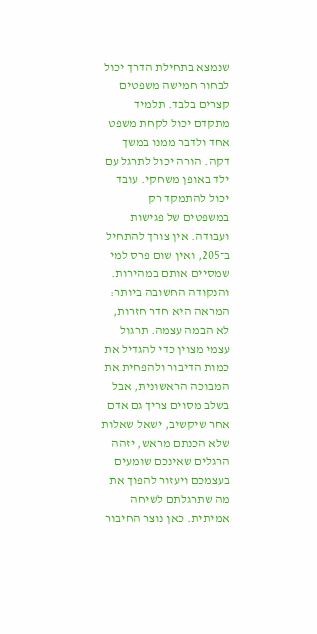שנמצא בתחילת הדרך יכול לבחור חמישה משפטים קצרים בלבד. תלמיד מתקדם יכול לקחת משפט אחד ולדבר ממנו במשך דקה. הורה יכול לתרגל עם ילד באופן משחקי. עובד יכול להתמקד רק במשפטים של פגישות ועבודה. אין צורך להתחיל ב־205, ואין שום פרס למי שמסיים אותם במהירות.
והנקודה החשובה ביותר: המראה היא חדר חזרות, לא הבמה עצמה. תרגול עצמי מצוין כדי להגדיל את כמות הדיבור ולהפחית את המבוכה הראשונית, אבל בשלב מסוים צריך גם אדם אחר שיקשיב, ישאל שאלות שלא הכנתם מראש, יזהה הרגלים שאינכם שומעים בעצמכם ויעזור להפוך את מה שתרגלתם לשיחה אמיתית. כאן נוצר החיבור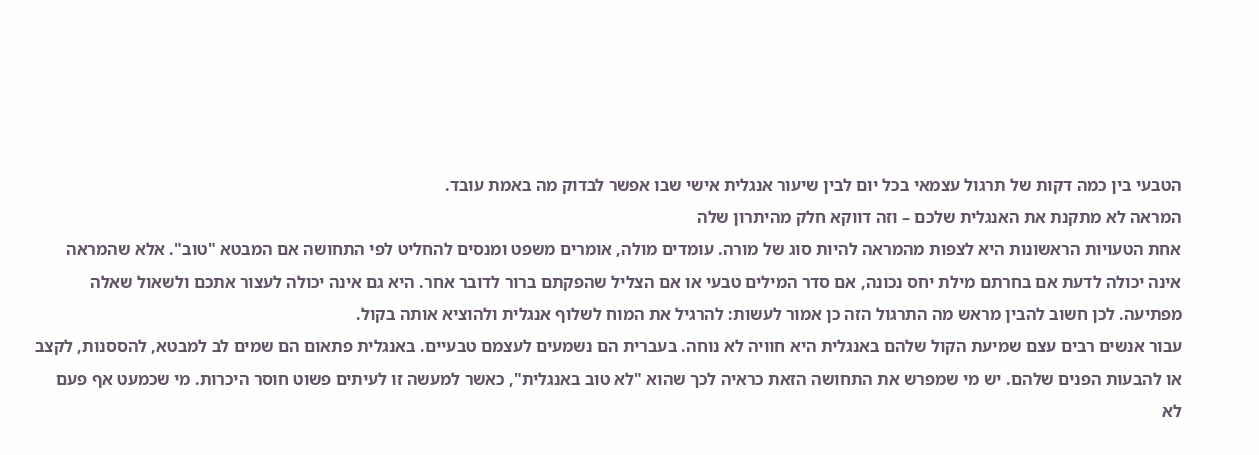הטבעי בין כמה דקות של תרגול עצמאי בכל יום לבין שיעור אנגלית אישי שבו אפשר לבדוק מה באמת עובד.
המראה לא מתקנת את האנגלית שלכם – וזה דווקא חלק מהיתרון שלה
אחת הטעויות הראשונות היא לצפות מהמראה להיות סוג של מורה. עומדים מולה, אומרים משפט ומנסים להחליט לפי התחושה אם המבטא "טוב". אלא שהמראה אינה יכולה לדעת אם בחרתם מילת יחס נכונה, אם סדר המילים טבעי או אם הצליל שהפקתם ברור לדובר אחר. היא גם אינה יכולה לעצור אתכם ולשאול שאלה מפתיעה. לכן חשוב להבין מראש מה התרגול הזה כן אמור לעשות: להרגיל את המוח לשלוף אנגלית ולהוציא אותה בקול.
עבור אנשים רבים עצם שמיעת הקול שלהם באנגלית היא חוויה לא נוחה. בעברית הם נשמעים לעצמם טבעיים. באנגלית פתאום הם שמים לב למבטא, להססנות, לקצב או להבעות הפנים שלהם. יש מי שמפרש את התחושה הזאת כראיה לכך שהוא "לא טוב באנגלית", כאשר למעשה זו לעיתים פשוט חוסר היכרות. מי שכמעט אף פעם לא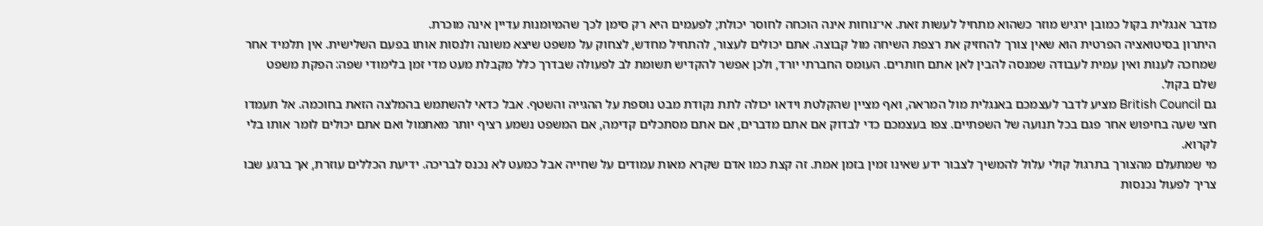מדבר אנגלית בקול כמובן ירגיש מוזר כשהוא מתחיל לעשות זאת. אי־נוחות אינה הוכחה לחוסר יכולת; לפעמים היא רק סימן לכך שהמיומנות עדיין אינה מוכרת.
היתרון בסיטואציה הפרטית הוא שאין צורך להחזיק את רצפת השיחה מול קבוצה. אתם יכולים לעצור, להתחיל מחדש, לצחוק על משפט שיצא משונה ולנסות אותו בפעם השלישית. אין תלמיד אחר שמחכה לענות ואין עמית לעבודה שמנסה להבין לאן אתם חותרים. העומס החברתי יורד, ולכן אפשר להקדיש תשומת לב לפעולה שבדרך כלל מקבלת מעט מדי זמן בלימודי שפה: הפקת משפט שלם בקול.
גם British Council מציע לדבר לעצמכם באנגלית מול המראה, ואף מציין שהקלטת וידאו יכולה לתת נקודת מבט נוספת על ההגייה והשטף. אבל כדאי להשתמש בהמלצה הזאת בחוכמה. אל תעמדו חצי שעה בחיפוש אחר פגם בכל תנועה של השפתיים. צפו בעצמכם כדי לבדוק אם אתם מדברים, אם אתם מסתכלים קדימה, אם המשפט נשמע רציף יותר מאתמול ואם אתם יכולים לומר אותו בלי לקרוא.
מי שמתעלם מהצורך בתרגול קולי עלול להמשיך לצבור ידע שאינו זמין בזמן אמת. זה קצת כמו אדם שקרא מאות עמודים על שחייה אבל כמעט לא נכנס לבריכה. ידיעת הכללים עוזרת, אך ברגע שבו צריך לפעול נכנסות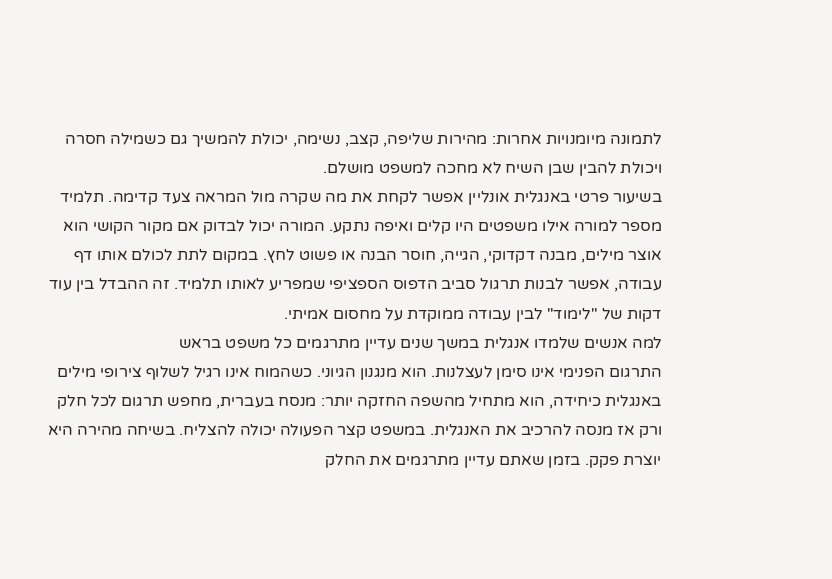לתמונה מיומנויות אחרות: מהירות שליפה, קצב, נשימה, יכולת להמשיך גם כשמילה חסרה ויכולת להבין שבן השיח לא מחכה למשפט מושלם.
בשיעור פרטי באנגלית אונליין אפשר לקחת את מה שקרה מול המראה צעד קדימה. תלמיד מספר למורה אילו משפטים היו קלים ואיפה נתקע. המורה יכול לבדוק אם מקור הקושי הוא אוצר מילים, מבנה דקדוקי, הגייה, חוסר הבנה או פשוט לחץ. במקום לתת לכולם אותו דף עבודה, אפשר לבנות תרגול סביב הדפוס הספציפי שמפריע לאותו תלמיד. זה ההבדל בין עוד דקות של "לימוד" לבין עבודה ממוקדת על מחסום אמיתי.
למה אנשים שלמדו אנגלית במשך שנים עדיין מתרגמים כל משפט בראש
התרגום הפנימי אינו סימן לעצלנות. הוא מנגנון הגיוני. כשהמוח אינו רגיל לשלוף צירופי מילים באנגלית כיחידה, הוא מתחיל מהשפה החזקה יותר: מנסח בעברית, מחפש תרגום לכל חלק ורק אז מנסה להרכיב את האנגלית. במשפט קצר הפעולה יכולה להצליח. בשיחה מהירה היא יוצרת פקק. בזמן שאתם עדיין מתרגמים את החלק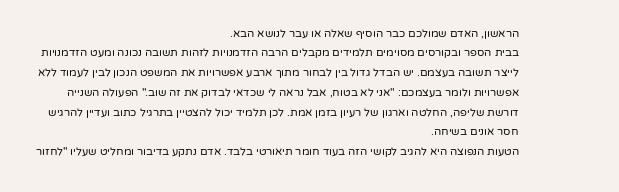הראשון, האדם שמולכם כבר הוסיף שאלה או עבר לנושא הבא.
בבית הספר ובקורסים מסוימים תלמידים מקבלים הרבה הזדמנויות לזהות תשובה נכונה ומעט הזדמנויות לייצר תשובה בעצמם. יש הבדל גדול בין לבחור מתוך ארבע אפשרויות את המשפט הנכון לבין לעמוד ללא אפשרויות ולומר בעצמכם: "אני לא בטוח, אבל נראה לי שכדאי לבדוק את זה שוב." הפעולה השנייה דורשת שליפה, החלטה וארגון של רעיון בזמן אמת. לכן תלמיד יכול להצטיין בתרגיל כתוב ועדיין להרגיש חסר אונים בשיחה.
הטעות הנפוצה היא להגיב לקושי הזה בעוד חומר תיאורטי בלבד. אדם נתקע בדיבור ומחליט שעליו "לחזור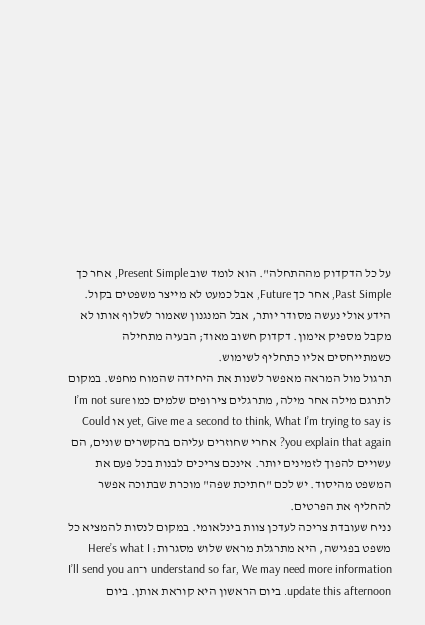על כל הדקדוק מההתחלה". הוא לומד שוב Present Simple, אחר כך Past Simple, אחר כך Future, אבל כמעט לא מייצר משפטים בקול. הידע אולי נעשה מסודר יותר, אבל המנגנון שאמור לשלוף אותו לא מקבל מספיק אימון. דקדוק חשוב מאוד; הבעיה מתחילה כשמתייחסים אליו כתחליף לשימוש.
תרגול מול המראה מאפשר לשנות את היחידה שהמוח מחפש. במקום לתרגם מילה אחר מילה, מתרגלים צירופים שלמים כמו I’m not sure yet, Give me a second to think, What I’m trying to say is או Could you explain that again? אחרי שחוזרים עליהם בהקשרים שונים, הם עשויים להפוך לזמינים יותר. אינכם צריכים לבנות בכל פעם את המשפט מהיסוד. יש לכם "חתיכת שפה" מוכרת שבתוכה אפשר להחליף את הפרטים.
נניח שעובדת צריכה לעדכן צוות בינלאומי. במקום לנסות להמציא כל משפט בפגישה, היא מתרגלת מראש שלוש מסגרות: Here’s what I understand so far, We may need more information ו־I’ll send you an update this afternoon. ביום הראשון היא קוראת אותן. ביום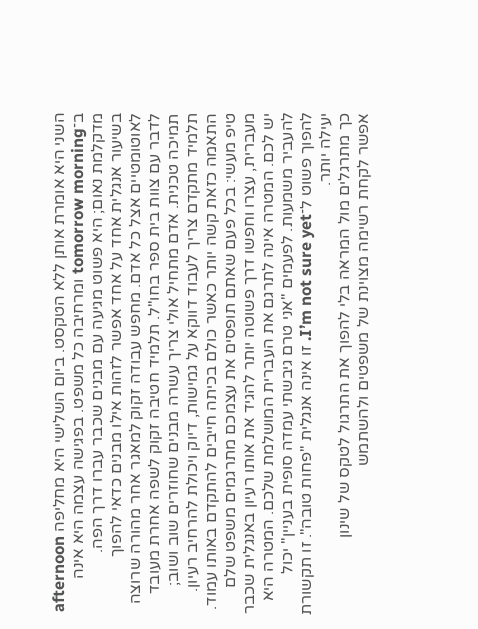השני היא אומרת אותן ללא הטקסט. ביום השלישי היא מחליפה afternoon ב־tomorrow morning ומרחיבה כל משפט. בפגישה עצמה היא אינה מדקלמת נאום; היא פשוט מגיעה עם מבנים שכבר עברו דרך הפה.
בשיעור אנגלית אחד על אחד אפשר לזהות אילו מבנים כדאי להפוך לאוטומטיים אצל כל אדם. מחפש עבודה זקוק למאגר אחר מהורה שרוצה לדבר עם צוות בית ספר בחו"ל. תלמיד חטיבה זקוק לשפה אחרת מעובד תמיכה טכנית. אדם מתחיל אולי צריך עשרה מבנים שחוזרים שוב ושוב; תלמיד מתקדם צריך לעבוד דווקא על גמישות, דיוק ויכולת להרחיב רעיון. התאמה כזאת קשה יותר כאשר כולם בכיתה חייבים להתקדם באותו עמוד.
טיפ מעשי: בכל פעם שאתם תופסים את עצמכם מתרגמים משפט שלם מעברית, עצרו וחפשו דרך פשוטה יותר להגיד את אותו רעיון באנגלית שכבר יש לכם. המטרה אינה לתרגם את העברית המושלמת שלכם. המטרה היא להעביר משמעות. לפעמים "אני טרם גיבשתי עמדה סופית בעניין" יכול להפוך פשוט ל־I’m not sure yet. זו אינה אנגלית "פחות טובה". זו תקשורת יעילה יותר.
כך מתרגלים מול המראה בלי להפוך את התרגול לטקס של שינון
אפשר לקחת רשימה מצוינת של משפטים ולהשתמש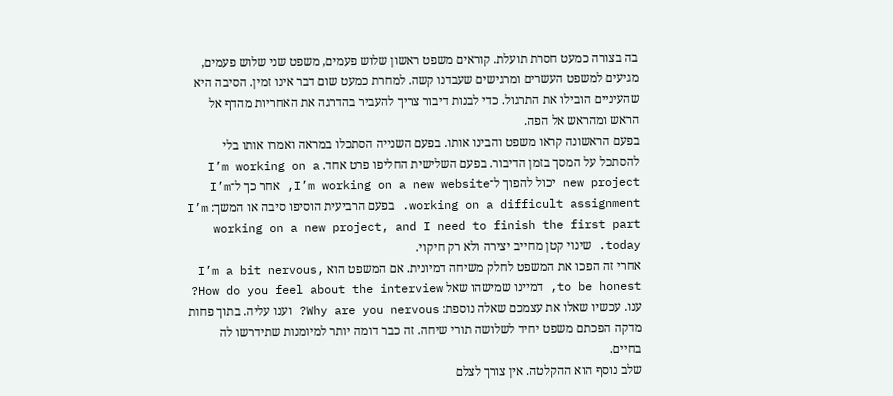בה בצורה כמעט חסרת תועלת. קוראים משפט ראשון שלוש פעמים, משפט שני שלוש פעמים, מגיעים למשפט העשרים ומרגישים שעבדנו קשה. למחרת כמעט שום דבר אינו זמין. הסיבה היא שהעיניים הובילו את התרגול. כדי לבנות דיבור צריך להעביר בהדרגה את האחריות מהדף אל הראש ומהראש אל הפה.
בפעם הראשונה קראו משפט והבינו אותו. בפעם השנייה הסתכלו במראה ואמרו אותו בלי להסתכל על המסך בזמן הדיבור. בפעם השלישית החליפו פרט אחד. I’m working on a new project יכול להפוך ל־I’m working on a new website, אחר כך ל־I’m working on a difficult assignment. בפעם הרביעית הוסיפו סיבה או המשך: I’m working on a new project, and I need to finish the first part today. שינוי קטן מחייב יצירה ולא רק חיקוי.
אחרי זה הפכו את המשפט לחלק משיחה דמיונית. אם המשפט הוא I’m a bit nervous, to be honest, דמיינו שמישהו שאל How do you feel about the interview? ענו. עכשיו שאלו את עצמכם שאלה נוספת: Why are you nervous? וענו עליה. בתוך פחות מדקה הפכתם משפט יחיד לשלושה תורי שיחה. זה כבר דומה יותר למיומנות שתידרשו לה בחיים.
שלב נוסף הוא ההקלטה. אין צורך לצלם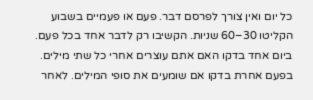כל יום ואין צורך לפרסם דבר. פעם או פעמיים בשבוע הקליטו 30–60 שניות. הקשיבו רק לדבר אחד בכל פעם. ביום אחד בדקו האם אתם עוצרים אחרי כל שתי מילים. בפעם אחרת בדקו אם שומעים את סופי המילים. לאחר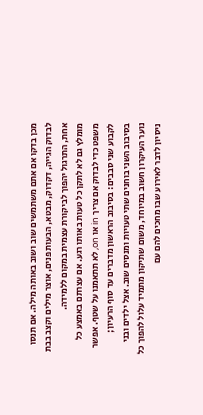מכן בדקו אם אתם משתמשים שוב ושוב באותה מילה. אם תנסו לבדוק הגייה, דקדוק, מבטא, הבעות פנים, אוצר מילים וקצב בבת אחת, התרגול יהפוך לביקורת עצמית במקום ללמידה.
מומלץ גם לא לתקן כל טעות באותו רגע. אם עצרתם באמצע כל משפט כדי לבדוק אם צריך in או on, לא תתאמנו על שטף. אפשר לקבוע שני סבבים: בסיבוב הראשון מדברים עד סוף הרעיון; בסיבוב השני בוחנים שתי טעויות ומנסים שוב. אצל ילדים ובני נוער העיקרון חשוב במיוחד, משום שתיקון מתמיד עלול להפוך כל ניסיון לדבר לאירוע שבו מחכים להם עם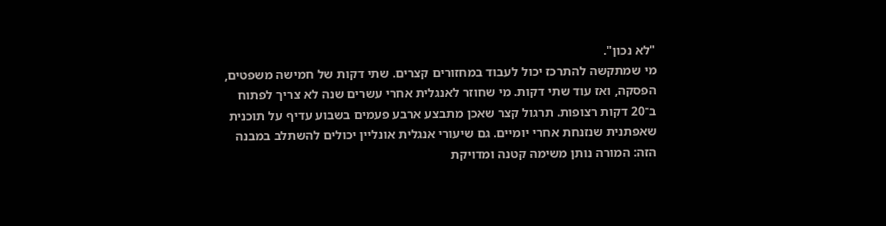"לא נכון".
מי שמתקשה להתרכז יכול לעבוד במחזורים קצרים. שתי דקות של חמישה משפטים, הפסקה, ואז עוד שתי דקות. מי שחוזר לאנגלית אחרי עשרים שנה לא צריך לפתוח ב־20 דקות רצופות. תרגול קצר שאכן מתבצע ארבע פעמים בשבוע עדיף על תוכנית שאפתנית שנזנחת אחרי יומיים. גם שיעורי אנגלית אונליין יכולים להשתלב במבנה הזה: המורה נותן משימה קטנה ומדויקת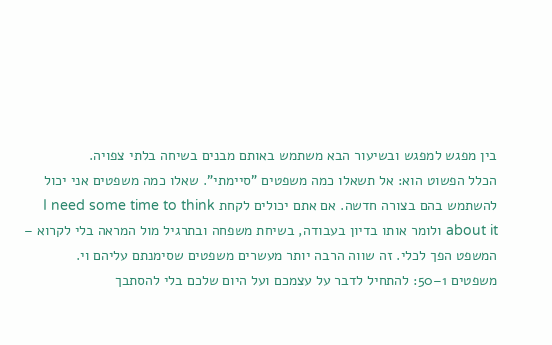בין מפגש למפגש ובשיעור הבא משתמש באותם מבנים בשיחה בלתי צפויה.
הכלל הפשוט הוא: אל תשאלו כמה משפטים "סיימתי". שאלו כמה משפטים אני יכול להשתמש בהם בצורה חדשה. אם אתם יכולים לקחת I need some time to think about it ולומר אותו בדיון בעבודה, בשיחת משפחה ובתרגיל מול המראה בלי לקרוא – המשפט הפך לכלי. זה שווה הרבה יותר מעשרים משפטים שסימנתם עליהם וי.
משפטים 1–50: להתחיל לדבר על עצמכם ועל היום שלכם בלי להסתבך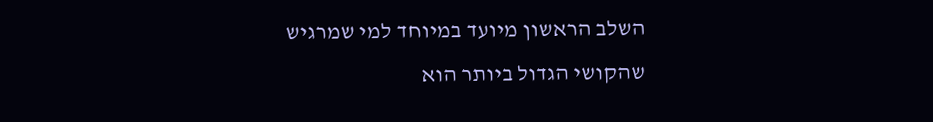השלב הראשון מיועד במיוחד למי שמרגיש שהקושי הגדול ביותר הוא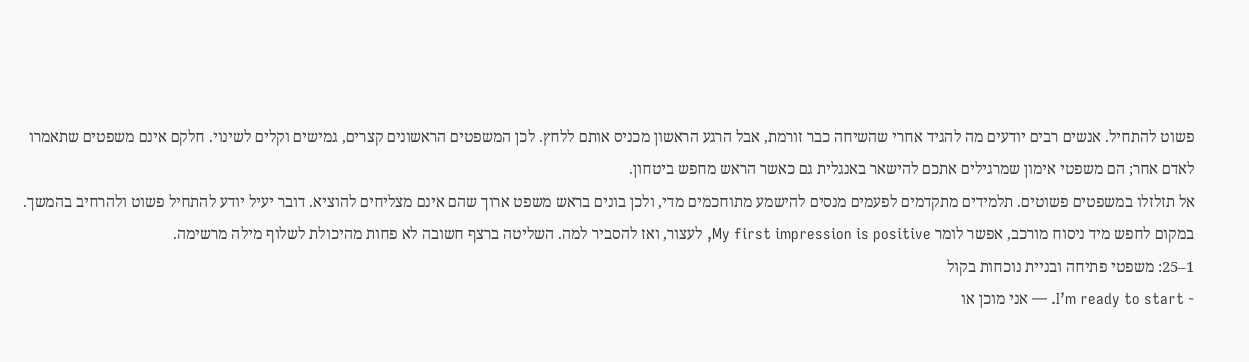פשוט להתחיל. אנשים רבים יודעים מה להגיד אחרי שהשיחה כבר זורמת, אבל הרגע הראשון מכניס אותם ללחץ. לכן המשפטים הראשונים קצרים, גמישים וקלים לשינוי. חלקם אינם משפטים שתאמרו לאדם אחר; הם משפטי אימון שמרגילים אתכם להישאר באנגלית גם כאשר הראש מחפש ביטחון.
אל תזלזלו במשפטים פשוטים. תלמידים מתקדמים לפעמים מנסים להישמע מתוחכמים מדי, ולכן בונים בראש משפט ארוך שהם אינם מצליחים להוציא. דובר יעיל יודע להתחיל פשוט ולהרחיב בהמשך. במקום לחפש מיד ניסוח מורכב, אפשר לומר My first impression is positive, לעצור, ואז להסביר למה. השליטה ברצף חשובה לא פחות מהיכולת לשלוף מילה מרשימה.
1–25: משפטי פתיחה ובניית נוכחות בקול
- I’m ready to start. — אני מוכן או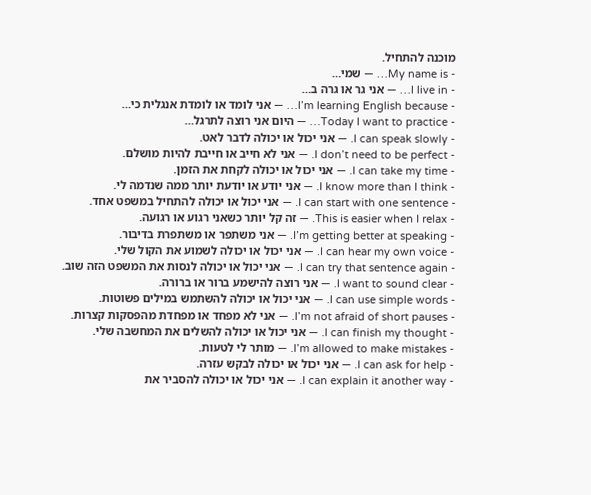מוכנה להתחיל.
- My name is… — שמי…
- I live in… — אני גר או גרה ב…
- I’m learning English because… — אני לומד או לומדת אנגלית כי…
- Today I want to practice… — היום אני רוצה לתרגל…
- I can speak slowly. — אני יכול או יכולה לדבר לאט.
- I don’t need to be perfect. — אני לא חייב או חייבת להיות מושלם.
- I can take my time. — אני יכול או יכולה לקחת את הזמן.
- I know more than I think. — אני יודע או יודעת יותר ממה שנדמה לי.
- I can start with one sentence. — אני יכול או יכולה להתחיל במשפט אחד.
- This is easier when I relax. — זה קל יותר כשאני רגוע או רגועה.
- I’m getting better at speaking. — אני משתפר או משתפרת בדיבור.
- I can hear my own voice. — אני יכול או יכולה לשמוע את הקול שלי.
- I can try that sentence again. — אני יכול או יכולה לנסות את המשפט הזה שוב.
- I want to sound clear. — אני רוצה להישמע ברור או ברורה.
- I can use simple words. — אני יכול או יכולה להשתמש במילים פשוטות.
- I’m not afraid of short pauses. — אני לא מפחד או מפחדת מהפסקות קצרות.
- I can finish my thought. — אני יכול או יכולה להשלים את המחשבה שלי.
- I’m allowed to make mistakes. — מותר לי לטעות.
- I can ask for help. — אני יכול או יכולה לבקש עזרה.
- I can explain it another way. — אני יכול או יכולה להסביר את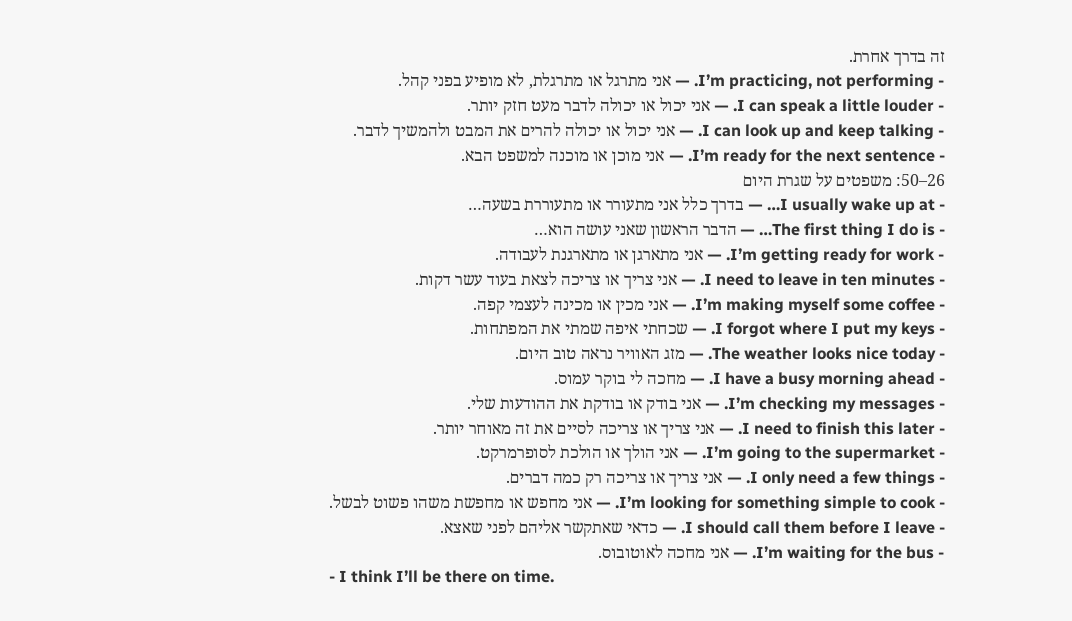זה בדרך אחרת.
- I’m practicing, not performing. — אני מתרגל או מתרגלת, לא מופיע בפני קהל.
- I can speak a little louder. — אני יכול או יכולה לדבר מעט חזק יותר.
- I can look up and keep talking. — אני יכול או יכולה להרים את המבט ולהמשיך לדבר.
- I’m ready for the next sentence. — אני מוכן או מוכנה למשפט הבא.
26–50: משפטים על שגרת היום
- I usually wake up at… — בדרך כלל אני מתעורר או מתעוררת בשעה…
- The first thing I do is… — הדבר הראשון שאני עושה הוא…
- I’m getting ready for work. — אני מתארגן או מתארגנת לעבודה.
- I need to leave in ten minutes. — אני צריך או צריכה לצאת בעוד עשר דקות.
- I’m making myself some coffee. — אני מכין או מכינה לעצמי קפה.
- I forgot where I put my keys. — שכחתי איפה שמתי את המפתחות.
- The weather looks nice today. — מזג האוויר נראה טוב היום.
- I have a busy morning ahead. — מחכה לי בוקר עמוס.
- I’m checking my messages. — אני בודק או בודקת את ההודעות שלי.
- I need to finish this later. — אני צריך או צריכה לסיים את זה מאוחר יותר.
- I’m going to the supermarket. — אני הולך או הולכת לסופרמרקט.
- I only need a few things. — אני צריך או צריכה רק כמה דברים.
- I’m looking for something simple to cook. — אני מחפש או מחפשת משהו פשוט לבשל.
- I should call them before I leave. — כדאי שאתקשר אליהם לפני שאצא.
- I’m waiting for the bus. — אני מחכה לאוטובוס.
- I think I’ll be there on time.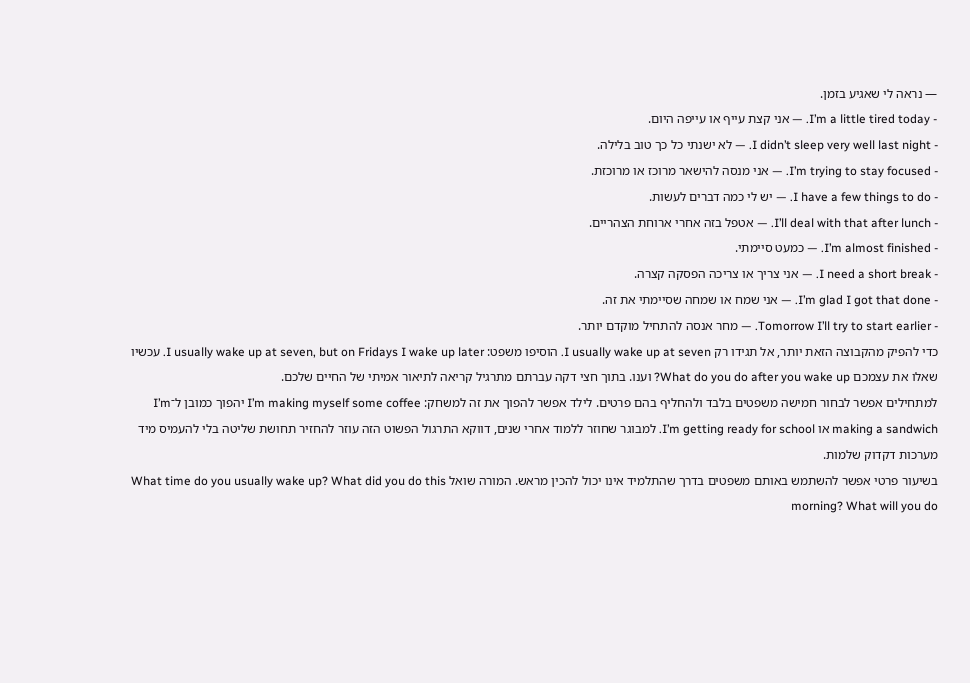— נראה לי שאגיע בזמן.
- I’m a little tired today. — אני קצת עייף או עייפה היום.
- I didn’t sleep very well last night. — לא ישנתי כל כך טוב בלילה.
- I’m trying to stay focused. — אני מנסה להישאר מרוכז או מרוכזת.
- I have a few things to do. — יש לי כמה דברים לעשות.
- I’ll deal with that after lunch. — אטפל בזה אחרי ארוחת הצהריים.
- I’m almost finished. — כמעט סיימתי.
- I need a short break. — אני צריך או צריכה הפסקה קצרה.
- I’m glad I got that done. — אני שמח או שמחה שסיימתי את זה.
- Tomorrow I’ll try to start earlier. — מחר אנסה להתחיל מוקדם יותר.
כדי להפיק מהקבוצה הזאת יותר, אל תגידו רק I usually wake up at seven. הוסיפו משפט: I usually wake up at seven, but on Fridays I wake up later. עכשיו שאלו את עצמכם What do you do after you wake up? וענו. בתוך חצי דקה עברתם מתרגיל קריאה לתיאור אמיתי של החיים שלכם.
למתחילים אפשר לבחור חמישה משפטים בלבד ולהחליף בהם פרטים. לילד אפשר להפוך את זה למשחק: I’m making myself some coffee יהפוך כמובן ל־I’m making a sandwich או I’m getting ready for school. למבוגר שחוזר ללמוד אחרי שנים, דווקא התרגול הפשוט הזה עוזר להחזיר תחושת שליטה בלי להעמיס מיד מערכות דקדוק שלמות.
בשיעור פרטי אפשר להשתמש באותם משפטים בדרך שהתלמיד אינו יכול להכין מראש. המורה שואל What time do you usually wake up? What did you do this morning? What will you do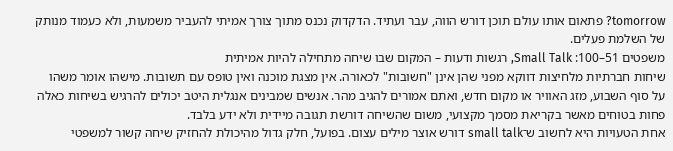tomorrow? פתאום אותו עולם תוכן דורש הווה, עבר ועתיד. הדקדוק נכנס מתוך צורך אמיתי להעביר משמעות, ולא כעמוד מנותק של השלמת פעלים.
משפטים 51–100: Small Talk, רגשות ודעות – המקום שבו שיחה מתחילה להיות אמיתית
שיחות חברתיות מלחיצות דווקא מפני שהן אינן "חשובות" לכאורה. אין מצגת מוכנה ואין טופס עם תשובות. מישהו אומר משהו על סוף השבוע, מזג האוויר או מקום חדש, ואתם אמורים להגיב מהר. אנשים שמבינים אנגלית היטב יכולים להרגיש בשיחות כאלה פחות בטוחים מאשר בקריאת מסמך מקצועי, משום שהשיחה דורשת תגובה מיידית ולא ידע בלבד.
אחת הטעויות היא לחשוב ש־small talk דורש אוצר מילים עצום. בפועל, חלק גדול מהיכולת להחזיק שיחה קשור למשפטי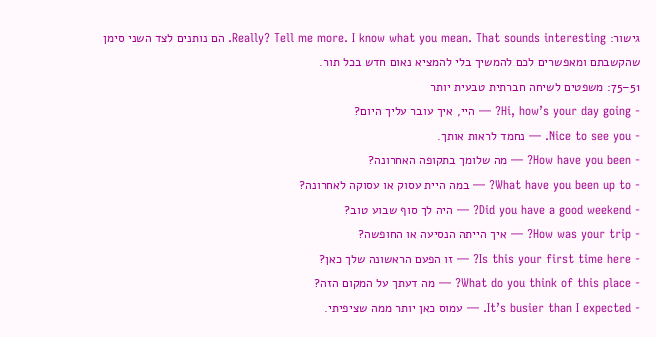גישור: Really? Tell me more. I know what you mean. That sounds interesting. הם נותנים לצד השני סימן שהקשבתם ומאפשרים לכם להמשיך בלי להמציא נאום חדש בכל תור.
51–75: משפטים לשיחה חברתית טבעית יותר
- Hi, how’s your day going? — היי, איך עובר עליך היום?
- Nice to see you. — נחמד לראות אותך.
- How have you been? — מה שלומך בתקופה האחרונה?
- What have you been up to? — במה היית עסוק או עסוקה לאחרונה?
- Did you have a good weekend? — היה לך סוף שבוע טוב?
- How was your trip? — איך הייתה הנסיעה או החופשה?
- Is this your first time here? — זו הפעם הראשונה שלך כאן?
- What do you think of this place? — מה דעתך על המקום הזה?
- It’s busier than I expected. — עמוס כאן יותר ממה שציפיתי.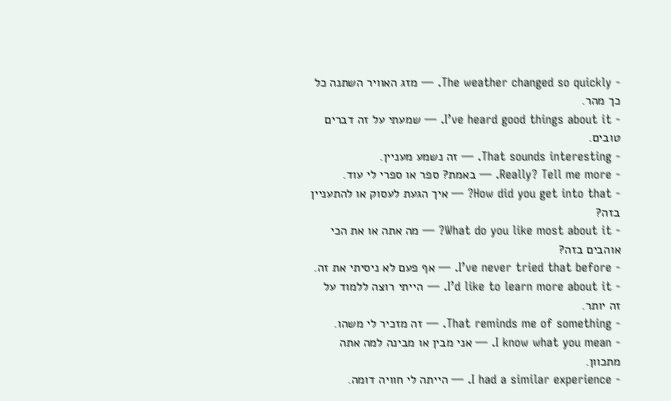- The weather changed so quickly. — מזג האוויר השתנה כל כך מהר.
- I’ve heard good things about it. — שמעתי על זה דברים טובים.
- That sounds interesting. — זה נשמע מעניין.
- Really? Tell me more. — באמת? ספר או ספרי לי עוד.
- How did you get into that? — איך הגעת לעסוק או להתעניין בזה?
- What do you like most about it? — מה אתה או את הכי אוהבים בזה?
- I’ve never tried that before. — אף פעם לא ניסיתי את זה.
- I’d like to learn more about it. — הייתי רוצה ללמוד על זה יותר.
- That reminds me of something. — זה מזכיר לי משהו.
- I know what you mean. — אני מבין או מבינה למה אתה מתכוון.
- I had a similar experience. — הייתה לי חוויה דומה.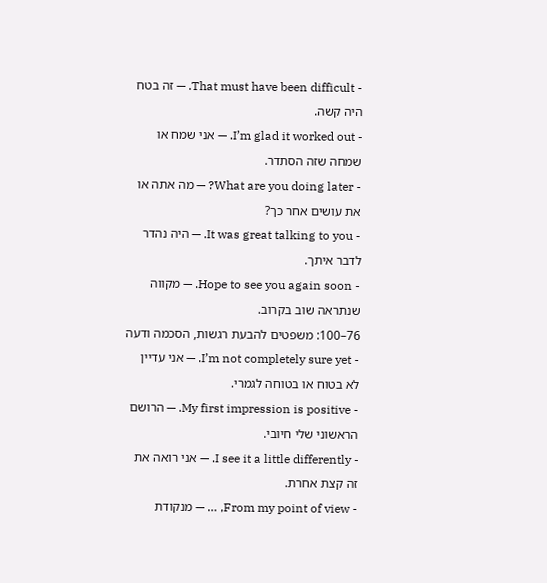- That must have been difficult. — זה בטח היה קשה.
- I’m glad it worked out. — אני שמח או שמחה שזה הסתדר.
- What are you doing later? — מה אתה או את עושים אחר כך?
- It was great talking to you. — היה נהדר לדבר איתך.
- Hope to see you again soon. — מקווה שנתראה שוב בקרוב.
76–100: משפטים להבעת רגשות, הסכמה ודעה
- I’m not completely sure yet. — אני עדיין לא בטוח או בטוחה לגמרי.
- My first impression is positive. — הרושם הראשוני שלי חיובי.
- I see it a little differently. — אני רואה את זה קצת אחרת.
- From my point of view, … — מנקודת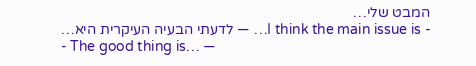המבט שלי…
- I think the main issue is… — לדעתי הבעיה העיקרית היא…
- The good thing is… —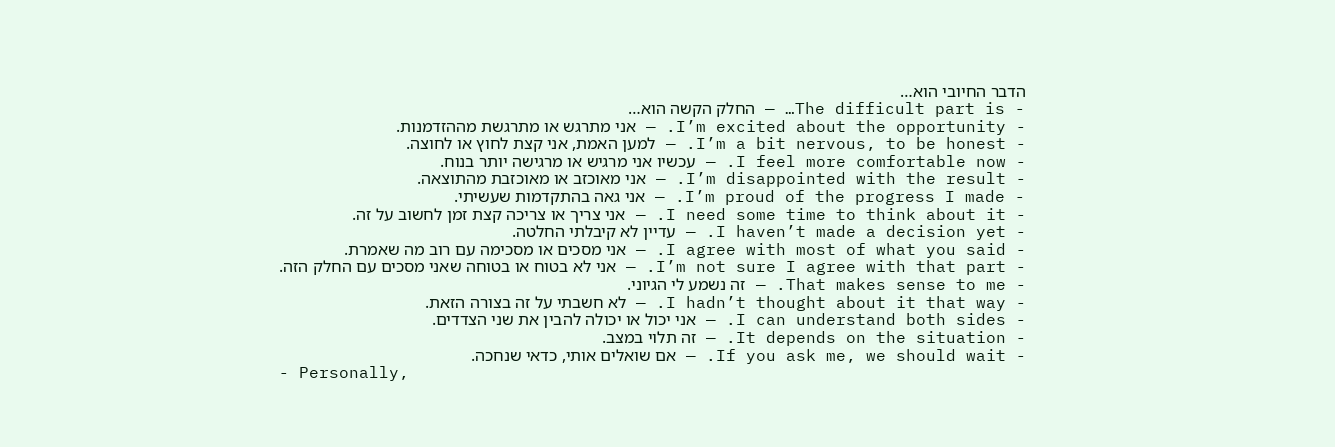הדבר החיובי הוא…
- The difficult part is… — החלק הקשה הוא…
- I’m excited about the opportunity. — אני מתרגש או מתרגשת מההזדמנות.
- I’m a bit nervous, to be honest. — למען האמת, אני קצת לחוץ או לחוצה.
- I feel more comfortable now. — עכשיו אני מרגיש או מרגישה יותר בנוח.
- I’m disappointed with the result. — אני מאוכזב או מאוכזבת מהתוצאה.
- I’m proud of the progress I made. — אני גאה בהתקדמות שעשיתי.
- I need some time to think about it. — אני צריך או צריכה קצת זמן לחשוב על זה.
- I haven’t made a decision yet. — עדיין לא קיבלתי החלטה.
- I agree with most of what you said. — אני מסכים או מסכימה עם רוב מה שאמרת.
- I’m not sure I agree with that part. — אני לא בטוח או בטוחה שאני מסכים עם החלק הזה.
- That makes sense to me. — זה נשמע לי הגיוני.
- I hadn’t thought about it that way. — לא חשבתי על זה בצורה הזאת.
- I can understand both sides. — אני יכול או יכולה להבין את שני הצדדים.
- It depends on the situation. — זה תלוי במצב.
- If you ask me, we should wait. — אם שואלים אותי, כדאי שנחכה.
- Personally,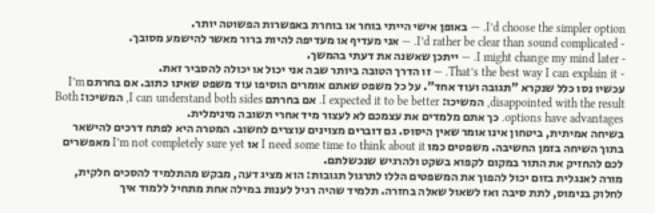I’d choose the simpler option. — באופן אישי הייתי בוחר או בוחרת באפשרות הפשוטה יותר.
- I’d rather be clear than sound complicated. — אני מעדיף או מעדיפה להיות ברור מאשר להישמע מסובך.
- I might change my mind later. — ייתכן שאשנה את דעתי בהמשך.
- That’s the best way I can explain it. — זו הדרך הטובה ביותר שבה אני יכול או יכולה להסביר זאת.
עכשיו נסו כלל שנקרא "תגובה ועוד אחד". על כל משפט שאתם אומרים הוסיפו עוד משפט שאינו כתוב. אם בחרתם I’m disappointed with the result, המשיכו: I expected it to be better. אם בחרתם I can understand both sides, המשיכו: Both options have advantages. כך אתם מלמדים את עצמכם לא לעצור מיד אחרי תשובה מינימלית.
בשיחה אמיתית, ביטחון אינו אומר שאין היסוס. גם דוברים מצוינים עוצרים לחשוב. המטרה היא לפתח דרכים להישאר בתוך השיחה בזמן החשיבה. משפטים כמו I need some time to think about it או I’m not completely sure yet מאפשרים לכם להחזיק את התור במקום לקפוא בשקט ולהרגיש שנכשלתם.
מורה לאנגלית בזום יכול להפוך את המשפטים הללו לתרגול תגובות: הוא מציג דעה, מבקש מהתלמיד להסכים חלקית, לחלוק בנימוס, לתת סיבה ואז לשאול שאלה בחזרה. תלמיד שהיה רגיל לענות במילה אחת מתחיל ללמוד איך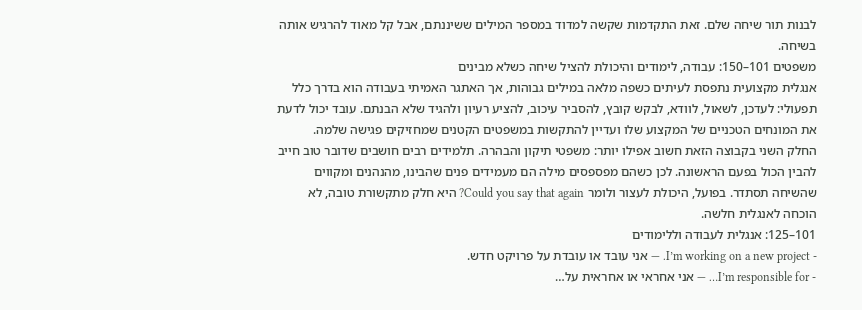לבנות תור שיחה שלם. זאת התקדמות שקשה למדוד במספר המילים ששיננתם, אבל קל מאוד להרגיש אותה בשיחה.
משפטים 101–150: עבודה, לימודים והיכולת להציל שיחה כשלא מבינים
אנגלית מקצועית נתפסת לעיתים כשפה מלאה במילים גבוהות, אך האתגר האמיתי בעבודה הוא בדרך כלל תפעולי: לעדכן, לשאול, לוודא, לבקש קובץ, להסביר עיכוב, להציע רעיון ולהגיד שלא הבנתם. עובד יכול לדעת את המונחים הטכניים של המקצוע שלו ועדיין להתקשות במשפטים הקטנים שמחזיקים פגישה שלמה.
החלק השני בקבוצה הזאת חשוב אפילו יותר: משפטי תיקון והבהרה. תלמידים רבים חושבים שדובר טוב חייב להבין הכול בפעם הראשונה. לכן כשהם מפספסים מילה הם מעמידים פנים שהבינו, מהנהנים ומקווים שהשיחה תסתדר. בפועל, היכולת לעצור ולומר Could you say that again? היא חלק מתקשורת טובה, לא הוכחה לאנגלית חלשה.
101–125: אנגלית לעבודה וללימודים
- I’m working on a new project. — אני עובד או עובדת על פרויקט חדש.
- I’m responsible for… — אני אחראי או אחראית על…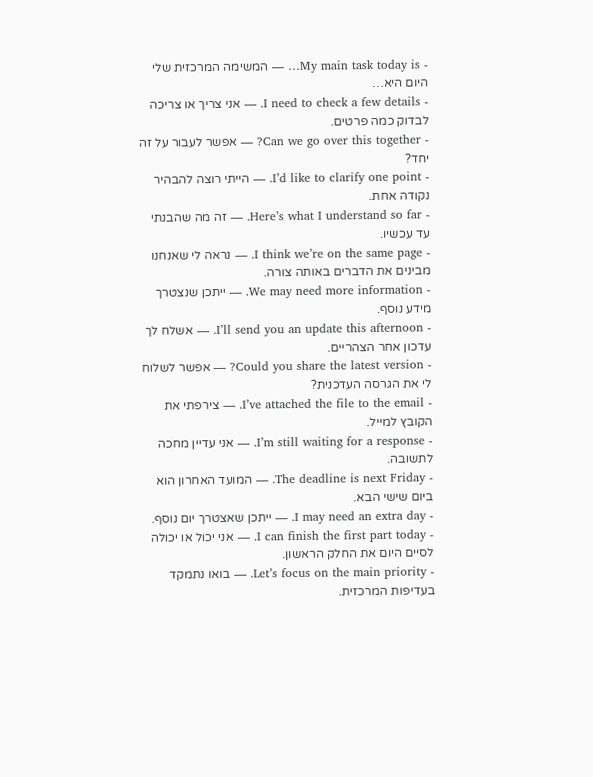- My main task today is… — המשימה המרכזית שלי היום היא…
- I need to check a few details. — אני צריך או צריכה לבדוק כמה פרטים.
- Can we go over this together? — אפשר לעבור על זה יחד?
- I’d like to clarify one point. — הייתי רוצה להבהיר נקודה אחת.
- Here’s what I understand so far. — זה מה שהבנתי עד עכשיו.
- I think we’re on the same page. — נראה לי שאנחנו מבינים את הדברים באותה צורה.
- We may need more information. — ייתכן שנצטרך מידע נוסף.
- I’ll send you an update this afternoon. — אשלח לך עדכון אחר הצהריים.
- Could you share the latest version? — אפשר לשלוח לי את הגרסה העדכנית?
- I’ve attached the file to the email. — צירפתי את הקובץ למייל.
- I’m still waiting for a response. — אני עדיין מחכה לתשובה.
- The deadline is next Friday. — המועד האחרון הוא ביום שישי הבא.
- I may need an extra day. — ייתכן שאצטרך יום נוסף.
- I can finish the first part today. — אני יכול או יכולה לסיים היום את החלק הראשון.
- Let’s focus on the main priority. — בואו נתמקד בעדיפות המרכזית.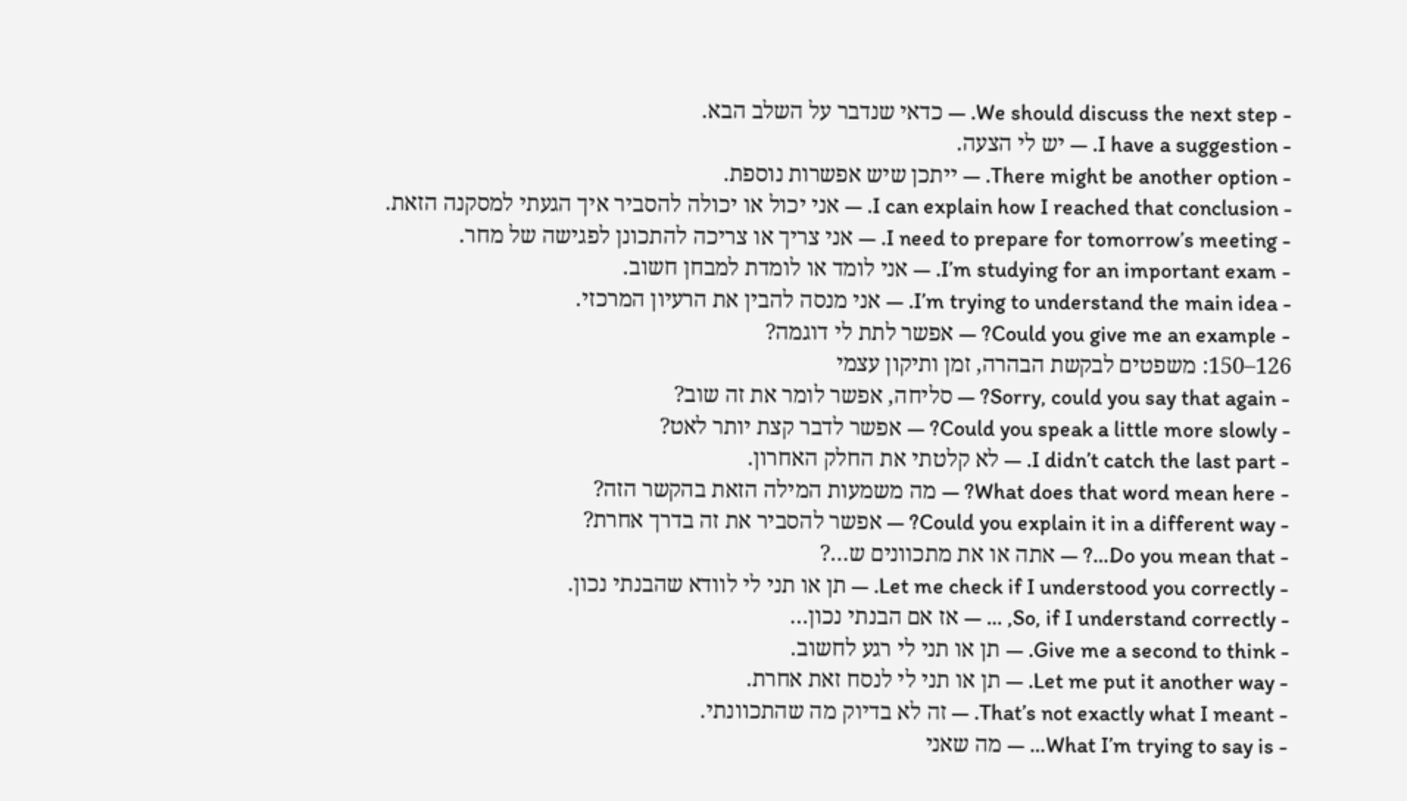- We should discuss the next step. — כדאי שנדבר על השלב הבא.
- I have a suggestion. — יש לי הצעה.
- There might be another option. — ייתכן שיש אפשרות נוספת.
- I can explain how I reached that conclusion. — אני יכול או יכולה להסביר איך הגעתי למסקנה הזאת.
- I need to prepare for tomorrow’s meeting. — אני צריך או צריכה להתכונן לפגישה של מחר.
- I’m studying for an important exam. — אני לומד או לומדת למבחן חשוב.
- I’m trying to understand the main idea. — אני מנסה להבין את הרעיון המרכזי.
- Could you give me an example? — אפשר לתת לי דוגמה?
126–150: משפטים לבקשת הבהרה, זמן ותיקון עצמי
- Sorry, could you say that again? — סליחה, אפשר לומר את זה שוב?
- Could you speak a little more slowly? — אפשר לדבר קצת יותר לאט?
- I didn’t catch the last part. — לא קלטתי את החלק האחרון.
- What does that word mean here? — מה משמעות המילה הזאת בהקשר הזה?
- Could you explain it in a different way? — אפשר להסביר את זה בדרך אחרת?
- Do you mean that…? — אתה או את מתכוונים ש…?
- Let me check if I understood you correctly. — תן או תני לי לוודא שהבנתי נכון.
- So, if I understand correctly, … — אז אם הבנתי נכון…
- Give me a second to think. — תן או תני לי רגע לחשוב.
- Let me put it another way. — תן או תני לי לנסח זאת אחרת.
- That’s not exactly what I meant. — זה לא בדיוק מה שהתכוונתי.
- What I’m trying to say is… — מה שאני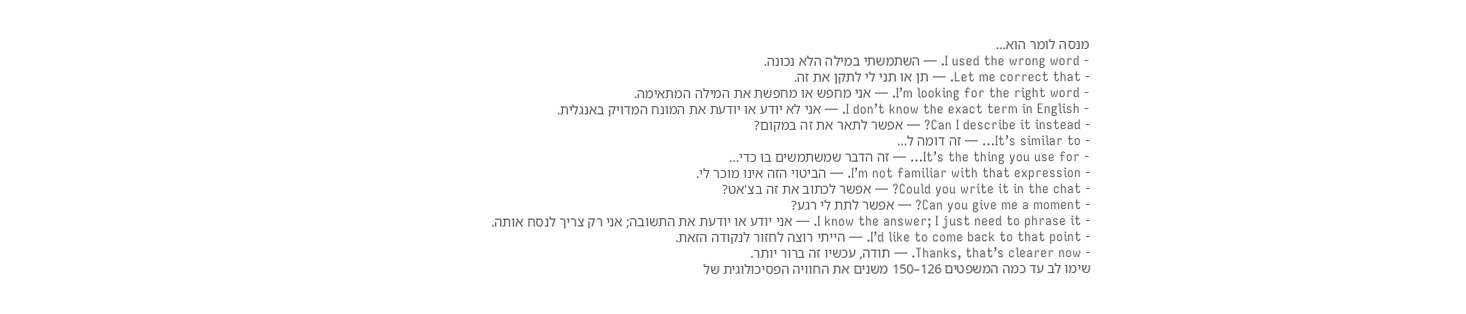מנסה לומר הוא…
- I used the wrong word. — השתמשתי במילה הלא נכונה.
- Let me correct that. — תן או תני לי לתקן את זה.
- I’m looking for the right word. — אני מחפש או מחפשת את המילה המתאימה.
- I don’t know the exact term in English. — אני לא יודע או יודעת את המונח המדויק באנגלית.
- Can I describe it instead? — אפשר לתאר את זה במקום?
- It’s similar to… — זה דומה ל…
- It’s the thing you use for… — זה הדבר שמשתמשים בו כדי…
- I’m not familiar with that expression. — הביטוי הזה אינו מוכר לי.
- Could you write it in the chat? — אפשר לכתוב את זה בצ'אט?
- Can you give me a moment? — אפשר לתת לי רגע?
- I know the answer; I just need to phrase it. — אני יודע או יודעת את התשובה; אני רק צריך לנסח אותה.
- I’d like to come back to that point. — הייתי רוצה לחזור לנקודה הזאת.
- Thanks, that’s clearer now. — תודה, עכשיו זה ברור יותר.
שימו לב עד כמה המשפטים 126–150 משנים את החוויה הפסיכולוגית של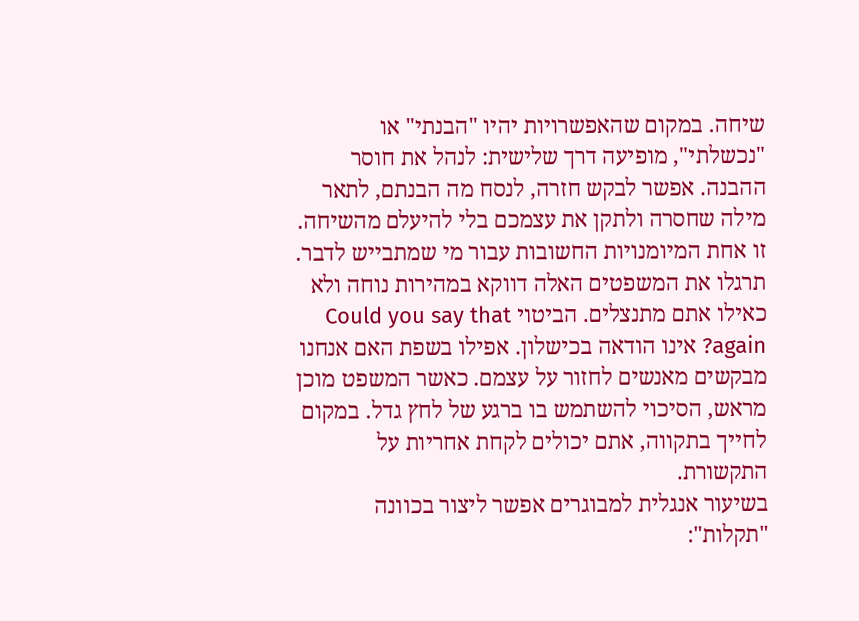שיחה. במקום שהאפשרויות יהיו "הבנתי" או "נכשלתי", מופיעה דרך שלישית: לנהל את חוסר ההבנה. אפשר לבקש חזרה, לנסח מה הבנתם, לתאר מילה שחסרה ולתקן את עצמכם בלי להיעלם מהשיחה. זו אחת המיומנויות החשובות עבור מי שמתבייש לדבר.
תרגלו את המשפטים האלה דווקא במהירות נוחה ולא כאילו אתם מתנצלים. הביטוי Could you say that again? אינו הודאה בכישלון. אפילו בשפת האם אנחנו מבקשים מאנשים לחזור על עצמם. כאשר המשפט מוכן מראש, הסיכוי להשתמש בו ברגע של לחץ גדל. במקום לחייך בתקווה, אתם יכולים לקחת אחריות על התקשורת.
בשיעור אנגלית למבוגרים אפשר ליצור בכוונה "תקלות":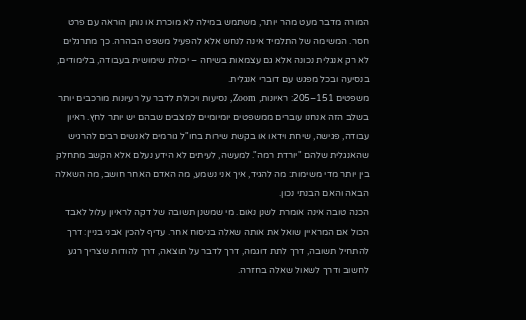המורה מדבר מעט מהר יותר, משתמש במילה לא מוכרת או נותן הוראה עם פרט חסר. המשימה של התלמיד אינה לנחש אלא להפעיל משפט הבהרה. כך מתרגלים לא רק אנגלית נכונה אלא גם עצמאות בשיחה – יכולת שימושית בעבודה, בלימודים, בנסיעה ובכל מפגש עם דוברי אנגלית.
משפטים 151–205: ראיונות, Zoom, נסיעות ויכולת לדבר על רעיונות מורכבים יותר
בשלב הזה אנחנו עוברים ממשפטים יומיומיים למצבים שבהם יש יותר לחץ. ראיון עבודה, פגישה, שיחת וידאו או בקשת שירות בחו"ל גורמים לאנשים רבים להרגיש שהאנגלית שלהם "יורדת רמה". למעשה, לעיתים לא הידע נעלם אלא הקשב מתחלק בין יותר מדי משימות: מה להגיד, איך אני נשמע, מה האדם האחר חושב, מה השאלה הבאה והאם הבנתי נכון.
הכנה טובה אינה אומרת לשנן נאום. מי שמשנן תשובה של דקה לראיון עלול לאבד הכול אם המראיין שואל את אותה שאלה בניסוח אחר. עדיף להכין אבני בניין: דרך להתחיל תשובה, דרך לתת דוגמה, דרך לדבר על תוצאה, דרך להודות שצריך רגע לחשוב ודרך לשאול שאלה בחזרה.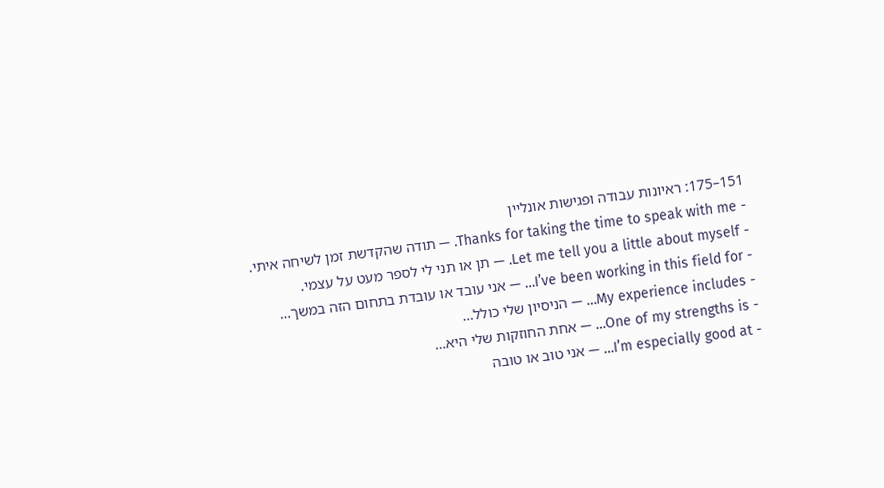151–175: ראיונות עבודה ופגישות אונליין
- Thanks for taking the time to speak with me. — תודה שהקדשת זמן לשיחה איתי.
- Let me tell you a little about myself. — תן או תני לי לספר מעט על עצמי.
- I’ve been working in this field for… — אני עובד או עובדת בתחום הזה במשך…
- My experience includes… — הניסיון שלי כולל…
- One of my strengths is… — אחת החוזקות שלי היא…
- I’m especially good at… — אני טוב או טובה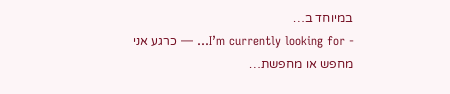במיוחד ב…
- I’m currently looking for… — כרגע אני מחפש או מחפשת…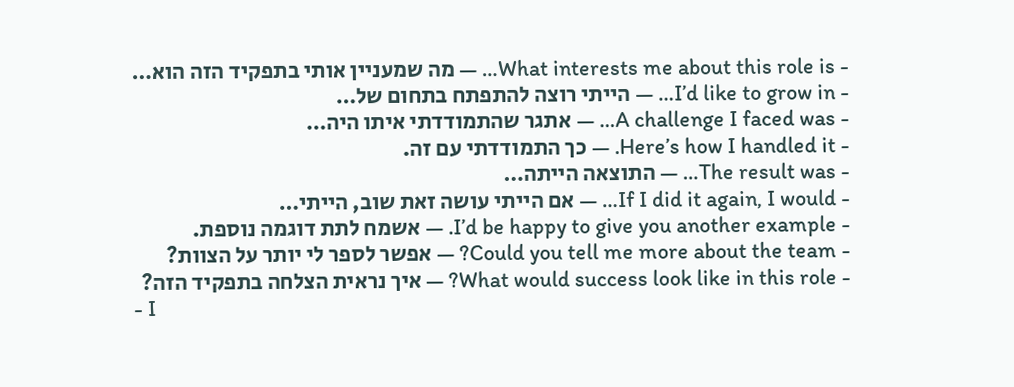- What interests me about this role is… — מה שמעניין אותי בתפקיד הזה הוא…
- I’d like to grow in… — הייתי רוצה להתפתח בתחום של…
- A challenge I faced was… — אתגר שהתמודדתי איתו היה…
- Here’s how I handled it. — כך התמודדתי עם זה.
- The result was… — התוצאה הייתה…
- If I did it again, I would… — אם הייתי עושה זאת שוב, הייתי…
- I’d be happy to give you another example. — אשמח לתת דוגמה נוספת.
- Could you tell me more about the team? — אפשר לספר לי יותר על הצוות?
- What would success look like in this role? — איך נראית הצלחה בתפקיד הזה?
- I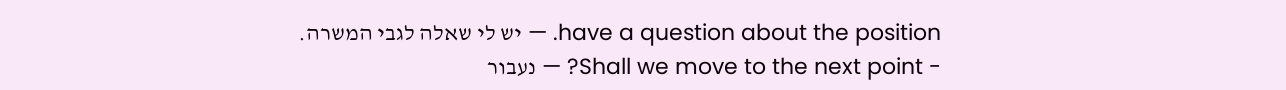have a question about the position. — יש לי שאלה לגבי המשרה.
- Shall we move to the next point? — נעבור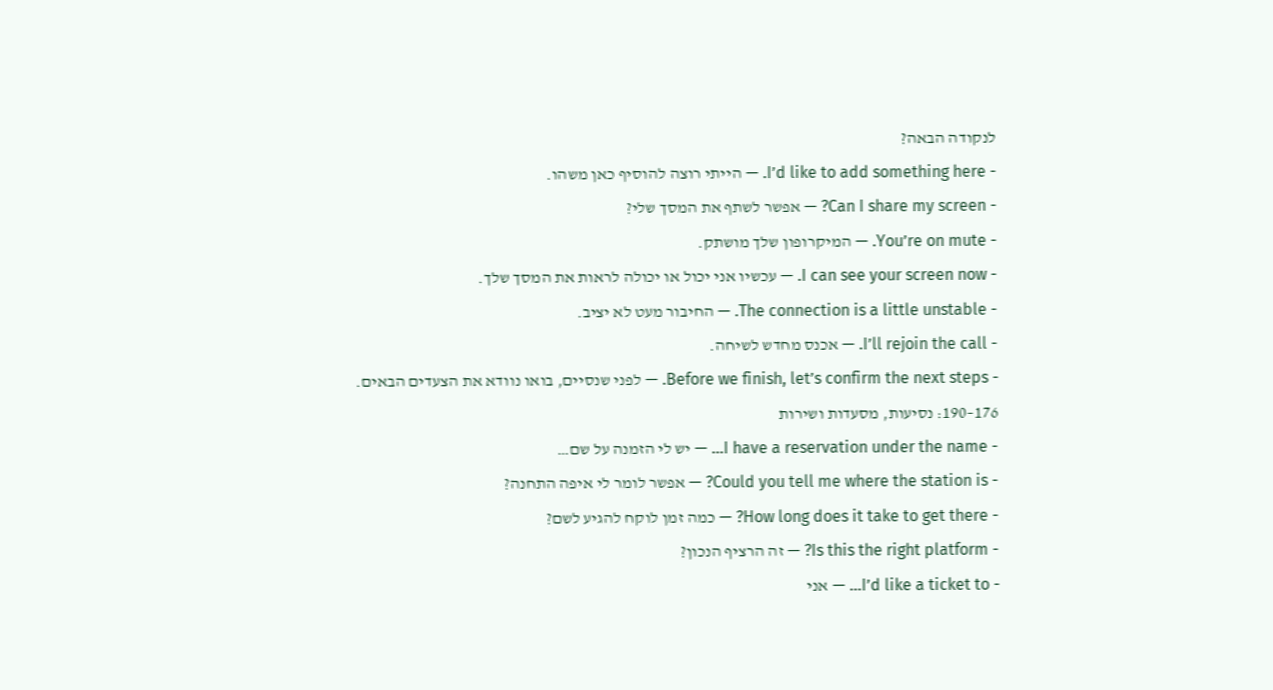לנקודה הבאה?
- I’d like to add something here. — הייתי רוצה להוסיף כאן משהו.
- Can I share my screen? — אפשר לשתף את המסך שלי?
- You’re on mute. — המיקרופון שלך מושתק.
- I can see your screen now. — עכשיו אני יכול או יכולה לראות את המסך שלך.
- The connection is a little unstable. — החיבור מעט לא יציב.
- I’ll rejoin the call. — אכנס מחדש לשיחה.
- Before we finish, let’s confirm the next steps. — לפני שנסיים, בואו נוודא את הצעדים הבאים.
176–190: נסיעות, מסעדות ושירות
- I have a reservation under the name… — יש לי הזמנה על שם…
- Could you tell me where the station is? — אפשר לומר לי איפה התחנה?
- How long does it take to get there? — כמה זמן לוקח להגיע לשם?
- Is this the right platform? — זה הרציף הנכון?
- I’d like a ticket to… — אני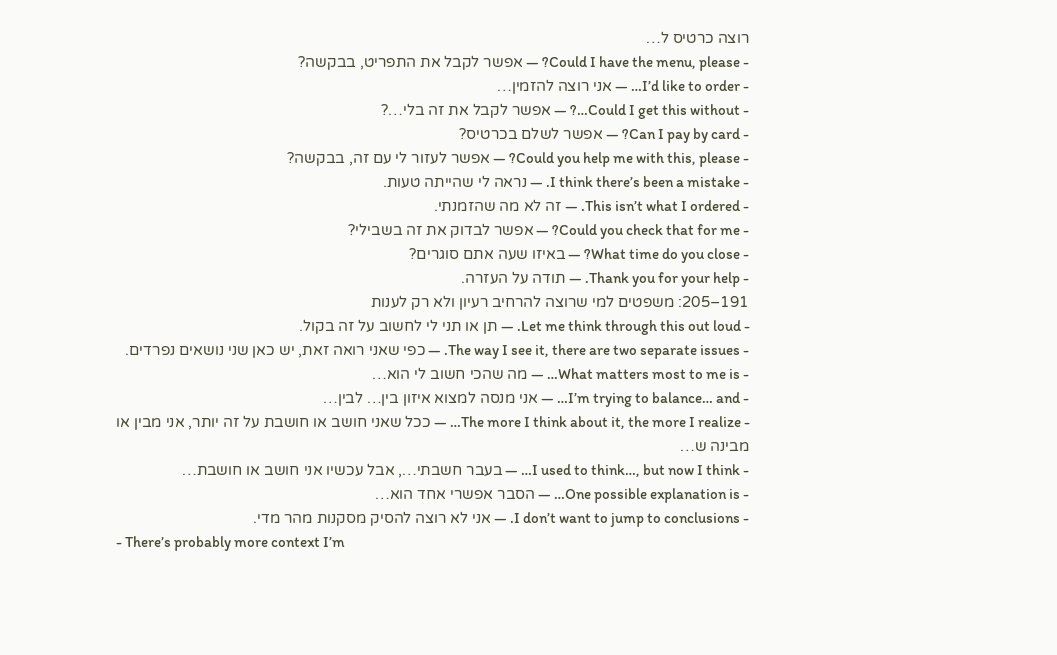רוצה כרטיס ל…
- Could I have the menu, please? — אפשר לקבל את התפריט, בבקשה?
- I’d like to order… — אני רוצה להזמין…
- Could I get this without…? — אפשר לקבל את זה בלי…?
- Can I pay by card? — אפשר לשלם בכרטיס?
- Could you help me with this, please? — אפשר לעזור לי עם זה, בבקשה?
- I think there’s been a mistake. — נראה לי שהייתה טעות.
- This isn’t what I ordered. — זה לא מה שהזמנתי.
- Could you check that for me? — אפשר לבדוק את זה בשבילי?
- What time do you close? — באיזו שעה אתם סוגרים?
- Thank you for your help. — תודה על העזרה.
191–205: משפטים למי שרוצה להרחיב רעיון ולא רק לענות
- Let me think through this out loud. — תן או תני לי לחשוב על זה בקול.
- The way I see it, there are two separate issues. — כפי שאני רואה זאת, יש כאן שני נושאים נפרדים.
- What matters most to me is… — מה שהכי חשוב לי הוא…
- I’m trying to balance… and… — אני מנסה למצוא איזון בין… לבין…
- The more I think about it, the more I realize… — ככל שאני חושב או חושבת על זה יותר, אני מבין או מבינה ש…
- I used to think…, but now I think… — בעבר חשבתי…, אבל עכשיו אני חושב או חושבת…
- One possible explanation is… — הסבר אפשרי אחד הוא…
- I don’t want to jump to conclusions. — אני לא רוצה להסיק מסקנות מהר מדי.
- There’s probably more context I’m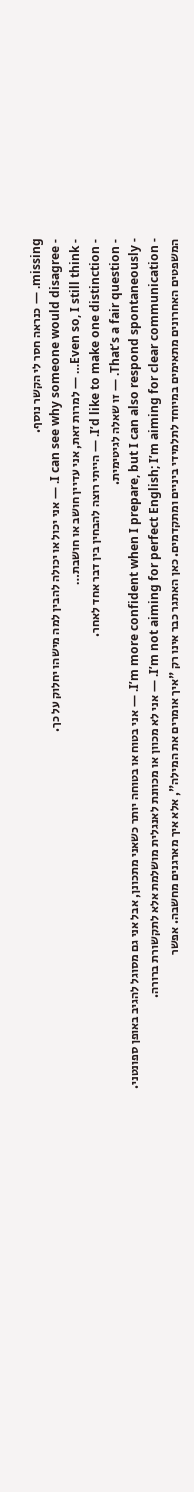missing. — כנראה חסר לי הקשר נוסף.
- I can see why someone would disagree. — אני יכול או יכולה להבין למה מישהו יחלוק על כך.
- Even so, I still think… — למרות זאת, אני עדיין חושב או חושבת…
- I’d like to make one distinction. — הייתי רוצה להבחין בין דבר אחד לאחר.
- That’s a fair question. — זו שאלה לגיטימית.
- I’m more confident when I prepare, but I can also respond spontaneously. — אני בטוח או בטוחה יותר כשאני מתכונן, אבל אני גם מסוגל להגיב באופן ספונטני.
- I’m not aiming for perfect English; I’m aiming for clear communication. — אני לא מכוון או מכוונת לאנגלית מושלמת אלא לתקשורת ברורה.
המשפטים האחרונים מתאימים במיוחד לתלמידי ביניים ומתקדמים. כאן האתגר כבר אינו רק "איך אומרים את המילה", אלא איך מארגנים מחשבה. אפשר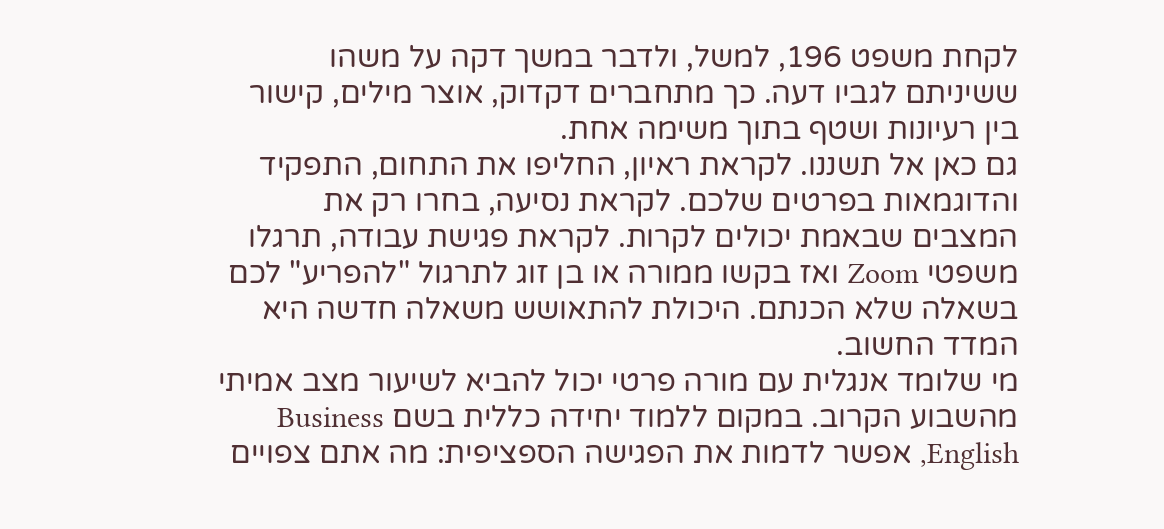לקחת משפט 196, למשל, ולדבר במשך דקה על משהו ששיניתם לגביו דעה. כך מתחברים דקדוק, אוצר מילים, קישור בין רעיונות ושטף בתוך משימה אחת.
גם כאן אל תשננו. לקראת ראיון, החליפו את התחום, התפקיד והדוגמאות בפרטים שלכם. לקראת נסיעה, בחרו רק את המצבים שבאמת יכולים לקרות. לקראת פגישת עבודה, תרגלו משפטי Zoom ואז בקשו ממורה או בן זוג לתרגול "להפריע" לכם בשאלה שלא הכנתם. היכולת להתאושש משאלה חדשה היא המדד החשוב.
מי שלומד אנגלית עם מורה פרטי יכול להביא לשיעור מצב אמיתי מהשבוע הקרוב. במקום ללמוד יחידה כללית בשם Business English, אפשר לדמות את הפגישה הספציפית: מה אתם צפויים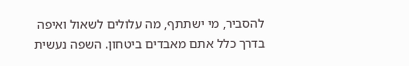להסביר, מי ישתתף, מה עלולים לשאול ואיפה בדרך כלל אתם מאבדים ביטחון. השפה נעשית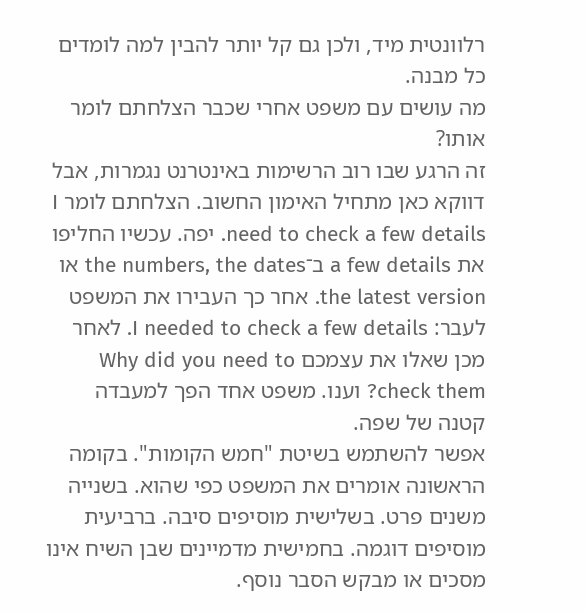רלוונטית מיד, ולכן גם קל יותר להבין למה לומדים כל מבנה.
מה עושים עם משפט אחרי שכבר הצלחתם לומר אותו?
זה הרגע שבו רוב הרשימות באינטרנט נגמרות, אבל דווקא כאן מתחיל האימון החשוב. הצלחתם לומר I need to check a few details. יפה. עכשיו החליפו את a few details ב־the numbers, the dates או the latest version. אחר כך העבירו את המשפט לעבר: I needed to check a few details. לאחר מכן שאלו את עצמכם Why did you need to check them? וענו. משפט אחד הפך למעבדה קטנה של שפה.
אפשר להשתמש בשיטת "חמש הקומות". בקומה הראשונה אומרים את המשפט כפי שהוא. בשנייה משנים פרט. בשלישית מוסיפים סיבה. ברביעית מוסיפים דוגמה. בחמישית מדמיינים שבן השיח אינו מסכים או מבקש הסבר נוסף.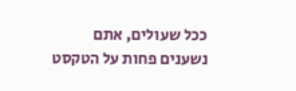ככל שעולים, אתם נשענים פחות על הטקסט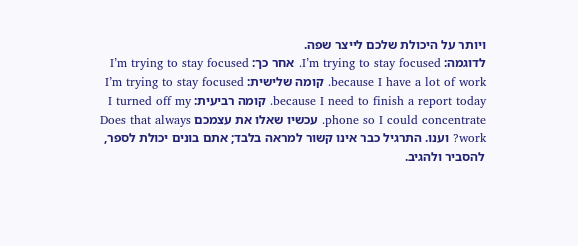ויותר על היכולת שלכם לייצר שפה.
לדוגמה: I’m trying to stay focused. אחר כך: I’m trying to stay focused because I have a lot of work. קומה שלישית: I’m trying to stay focused because I need to finish a report today. קומה רביעית: I turned off my phone so I could concentrate. עכשיו שאלו את עצמכם Does that always work? וענו. התרגיל כבר אינו קשור למראה בלבד; אתם בונים יכולת לספר, להסביר ולהגיב.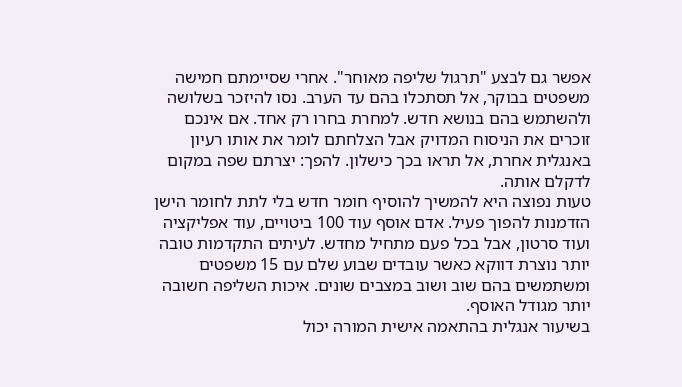אפשר גם לבצע "תרגול שליפה מאוחר". אחרי שסיימתם חמישה משפטים בבוקר, אל תסתכלו בהם עד הערב. נסו להיזכר בשלושה ולהשתמש בהם בנושא חדש. למחרת בחרו רק אחד. אם אינכם זוכרים את הניסוח המדויק אבל הצלחתם לומר את אותו רעיון באנגלית אחרת, אל תראו בכך כישלון. להפך: יצרתם שפה במקום לדקלם אותה.
טעות נפוצה היא להמשיך להוסיף חומר חדש בלי לתת לחומר הישן הזדמנות להפוך פעיל. אדם אוסף עוד 100 ביטויים, עוד אפליקציה ועוד סרטון, אבל בכל פעם מתחיל מחדש. לעיתים התקדמות טובה יותר נוצרת דווקא כאשר עובדים שבוע שלם עם 15 משפטים ומשתמשים בהם שוב ושוב במצבים שונים. איכות השליפה חשובה יותר מגודל האוסף.
בשיעור אנגלית בהתאמה אישית המורה יכול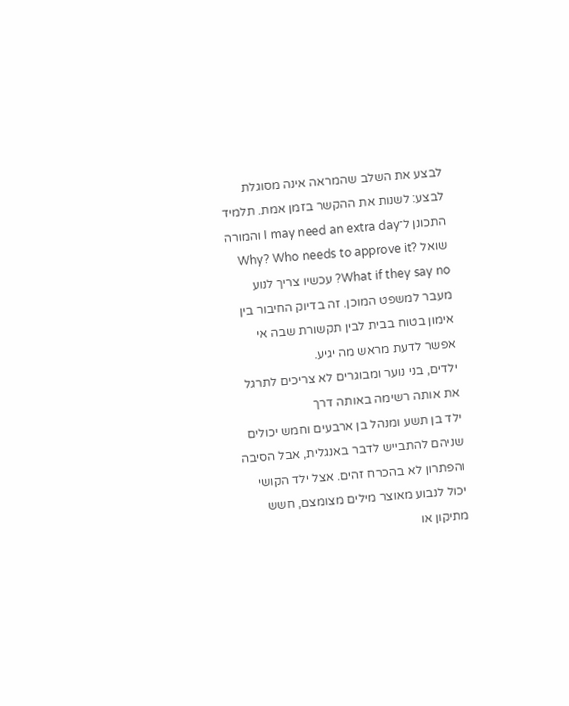לבצע את השלב שהמראה אינה מסוגלת לבצע: לשנות את ההקשר בזמן אמת. תלמיד התכונן ל־I may need an extra day והמורה שואל Why? Who needs to approve it? What if they say no? עכשיו צריך לנוע מעבר למשפט המוכן. זה בדיוק החיבור בין אימון בטוח בבית לבין תקשורת שבה אי אפשר לדעת מראש מה יגיע.
ילדים, בני נוער ומבוגרים לא צריכים לתרגל את אותה רשימה באותה דרך
ילד בן תשע ומנהל בן ארבעים וחמש יכולים שניהם להתבייש לדבר באנגלית, אבל הסיבה והפתרון לא בהכרח זהים. אצל ילד הקושי יכול לנבוע מאוצר מילים מצומצם, חשש מתיקון או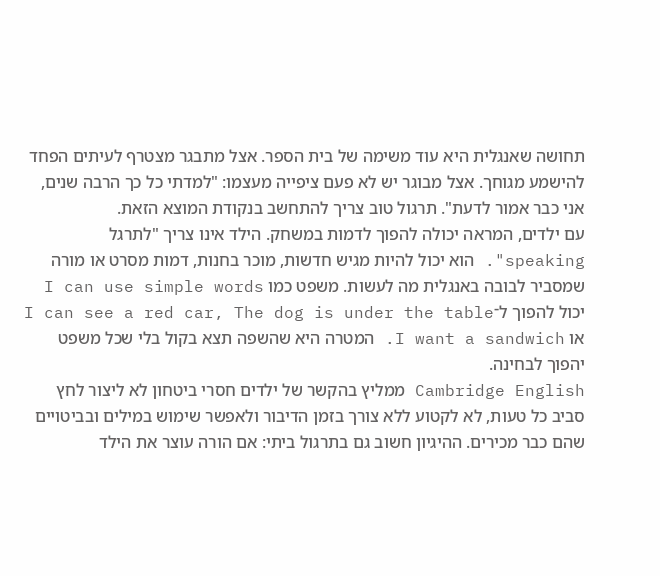תחושה שאנגלית היא עוד משימה של בית הספר. אצל מתבגר מצטרף לעיתים הפחד להישמע מגוחך. אצל מבוגר יש לא פעם ציפייה מעצמו: "למדתי כל כך הרבה שנים, אני כבר אמור לדעת". תרגול טוב צריך להתחשב בנקודת המוצא הזאת.
עם ילדים, המראה יכולה להפוך לדמות במשחק. הילד אינו צריך "לתרגל speaking". הוא יכול להיות מגיש חדשות, מוכר בחנות, דמות מסרט או מורה שמסביר לבובה באנגלית מה לעשות. משפט כמו I can use simple words יכול להפוך ל־I can see a red car, The dog is under the table או I want a sandwich. המטרה היא שהשפה תצא בקול בלי שכל משפט יהפוך לבחינה.
Cambridge English ממליץ בהקשר של ילדים חסרי ביטחון לא ליצור לחץ סביב כל טעות, לא לקטוע ללא צורך בזמן הדיבור ולאפשר שימוש במילים ובביטויים שהם כבר מכירים. ההיגיון חשוב גם בתרגול ביתי: אם הורה עוצר את הילד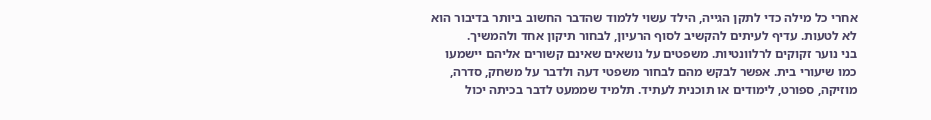אחרי כל מילה כדי לתקן הגייה, הילד עשוי ללמוד שהדבר החשוב ביותר בדיבור הוא לא לטעות. עדיף לעיתים להקשיב לסוף הרעיון, לבחור תיקון אחד ולהמשיך.
בני נוער זקוקים לרלוונטיות. משפטים על נושאים שאינם קשורים אליהם יישמעו כמו שיעורי בית. אפשר לבקש מהם לבחור משפטי דעה ולדבר על משחק, סדרה, מוזיקה, ספורט, לימודים או תוכנית לעתיד. תלמיד שממעט לדבר בכיתה יכול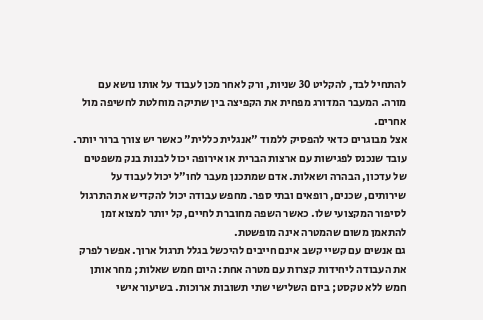להתחיל לבד, להקליט 30 שניות, ורק לאחר מכן לעבוד על אותו נושא עם מורה. המעבר המדורג מפחית את הקפיצה בין שתיקה מוחלטת לחשיפה מול אחרים.
אצל מבוגרים כדאי להפסיק ללמוד "אנגלית כללית" כאשר יש צורך ברור יותר. עובד שנכנס לפגישות עם ארצות הברית או אירופה יכול לבנות בנק משפטים של עדכון, הבהרה ושאלות. אדם שמתכנן מעבר לחו"ל יכול לעבוד על שירותים, שכנים, רופאים ובתי ספר. מחפש עבודה יכול להקדיש את התרגול לסיפור המקצועי שלו. כאשר השפה מחוברת לחיים, קל יותר למצוא זמן להתאמן משום שהמטרה אינה מופשטת.
גם אנשים עם קשיי קשב אינם חייבים להיכשל בגלל תרגול ארוך. אפשר לפרק את העבודה ליחידות קצרות עם מטרה אחת: היום חמש שאלות; מחר אותן חמש ללא טקסט; ביום השלישי שתי תשובות ארוכות. בשיעור אישי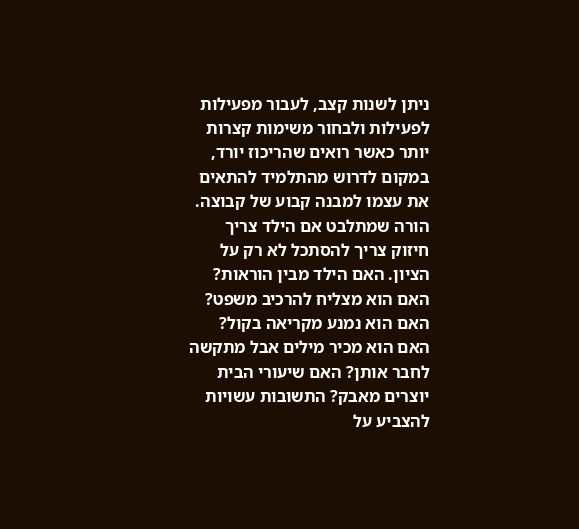ניתן לשנות קצב, לעבור מפעילות לפעילות ולבחור משימות קצרות יותר כאשר רואים שהריכוז יורד, במקום לדרוש מהתלמיד להתאים את עצמו למבנה קבוע של קבוצה.
הורה שמתלבט אם הילד צריך חיזוק צריך להסתכל לא רק על הציון. האם הילד מבין הוראות? האם הוא מצליח להרכיב משפט? האם הוא נמנע מקריאה בקול? האם הוא מכיר מילים אבל מתקשה לחבר אותן? האם שיעורי הבית יוצרים מאבק? התשובות עשויות להצביע על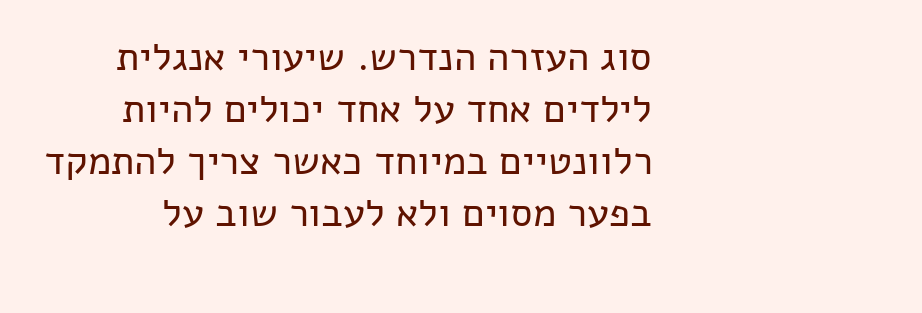סוג העזרה הנדרש. שיעורי אנגלית לילדים אחד על אחד יכולים להיות רלוונטיים במיוחד כאשר צריך להתמקד בפער מסוים ולא לעבור שוב על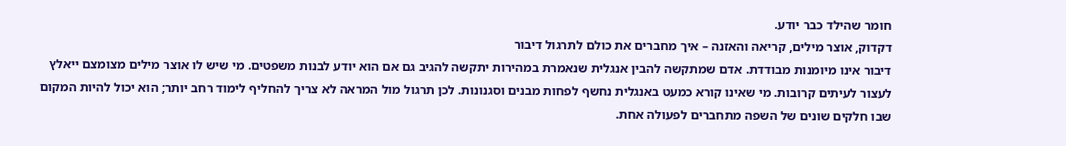חומר שהילד כבר יודע.
דקדוק, אוצר מילים, קריאה והאזנה – איך מחברים את כולם לתרגול דיבור
דיבור אינו מיומנות מבודדת. אדם שמתקשה להבין אנגלית שנאמרת במהירות יתקשה להגיב גם אם הוא יודע לבנות משפטים. מי שיש לו אוצר מילים מצומצם ייאלץ לעצור לעיתים קרובות. מי שאינו קורא כמעט באנגלית נחשף לפחות מבנים וסגנונות. לכן תרגול מול המראה לא צריך להחליף לימוד רחב יותר; הוא יכול להיות המקום שבו חלקים שונים של השפה מתחברים לפעולה אחת.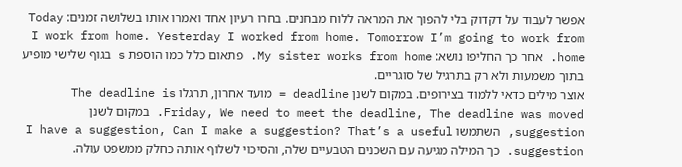אפשר לעבוד על דקדוק בלי להפוך את המראה ללוח מבחנים. בחרו רעיון אחד ואמרו אותו בשלושה זמנים: Today I work from home. Yesterday I worked from home. Tomorrow I’m going to work from home. אחר כך החליפו נושא: My sister works from home. פתאום כלל כמו הוספת s בגוף שלישי מופיע בתוך משמעות ולא רק בתרגיל של סוגריים.
אוצר מילים כדאי ללמוד בצירופים. במקום לשנן deadline = מועד אחרון, תרגלו The deadline is Friday, We need to meet the deadline, The deadline was moved. במקום לשנן suggestion, השתמשו I have a suggestion, Can I make a suggestion? That’s a useful suggestion. כך המילה מגיעה עם השכנים הטבעיים שלה, והסיכוי לשלוף אותה כחלק ממשפט עולה.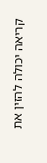קריאה יכולה להזין את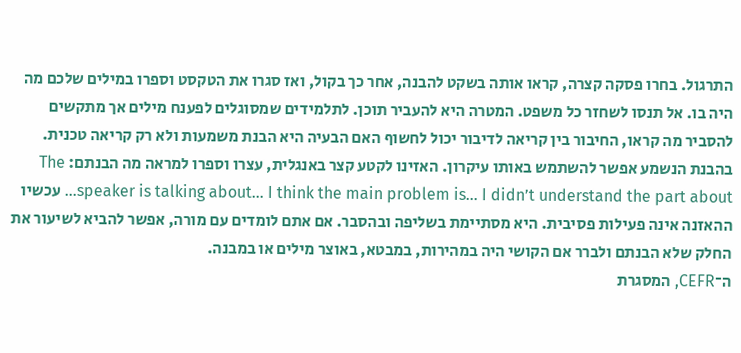התרגול. בחרו פסקה קצרה, קראו אותה בשקט להבנה, אחר כך בקול, ואז סגרו את הטקסט וספרו במילים שלכם מה היה בו. אל תנסו לשחזר כל משפט. המטרה היא להעביר תוכן. לתלמידים שמסוגלים לפענח מילים אך מתקשים להסביר מה קראו, החיבור בין קריאה לדיבור יכול לחשוף האם הבעיה היא הבנת משמעות ולא רק קריאה טכנית.
בהבנת הנשמע אפשר להשתמש באותו עיקרון. האזינו לקטע קצר באנגלית, עצרו וספרו למראה מה הבנתם: The speaker is talking about… I think the main problem is… I didn’t understand the part about… עכשיו ההאזנה אינה פעילות פסיבית. היא מסתיימת בשליפה ובהסבר. אם אתם לומדים עם מורה, אפשר להביא לשיעור את החלק שלא הבנתם ולברר אם הקושי היה במהירות, במבטא, באוצר מילים או במבנה.
ה־CEFR, המסגרת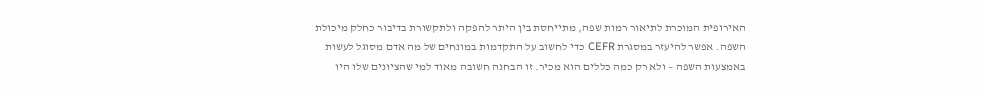האירופית המוכרת לתיאור רמות שפה, מתייחסת בין היתר להפקה ולתקשורת בדיבור כחלק מיכולת השפה. אפשר להיעזר במסגרת CEFR כדי לחשוב על התקדמות במונחים של מה אדם מסוגל לעשות באמצעות השפה – ולא רק כמה כללים הוא מכיר. זו הבחנה חשובה מאוד למי שהציונים שלו היו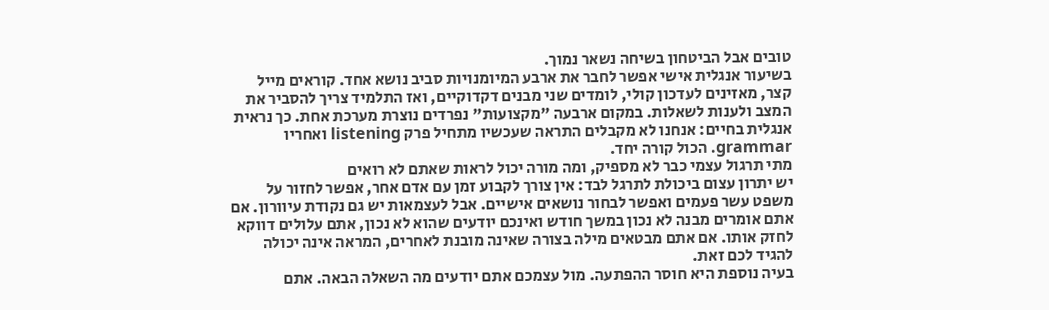טובים אבל הביטחון בשיחה נשאר נמוך.
בשיעור אנגלית אישי אפשר לחבר את ארבע המיומנויות סביב נושא אחד. קוראים מייל קצר, מאזינים לעדכון קולי, לומדים שני מבנים דקדוקיים, ואז התלמיד צריך להסביר את המצב ולענות לשאלות. במקום ארבעה "מקצועות" נפרדים נוצרת מערכת אחת. כך נראית אנגלית בחיים: אנחנו לא מקבלים התראה שעכשיו מתחיל פרק listening ואחריו grammar. הכול קורה יחד.
מתי תרגול עצמי כבר לא מספיק, ומה מורה יכול לראות שאתם לא רואים
יש יתרון עצום ביכולת לתרגל לבד: אין צורך לקבוע זמן עם אדם אחר, אפשר לחזור על משפט עשר פעמים ואפשר לבחור נושאים אישיים. אבל לעצמאות יש גם נקודת עיוורון. אם אתם אומרים מבנה לא נכון במשך חודש ואינכם יודעים שהוא לא נכון, אתם עלולים דווקא לחזק אותו. אם אתם מבטאים מילה בצורה שאינה מובנת לאחרים, המראה אינה יכולה להגיד לכם זאת.
בעיה נוספת היא חוסר ההפתעה. מול עצמכם אתם יודעים מה השאלה הבאה. אתם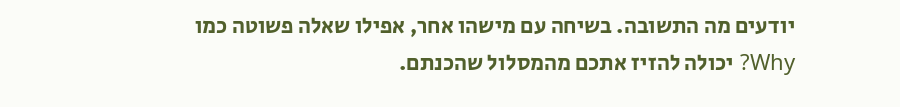יודעים מה התשובה. בשיחה עם מישהו אחר, אפילו שאלה פשוטה כמו Why? יכולה להזיז אתכם מהמסלול שהכנתם.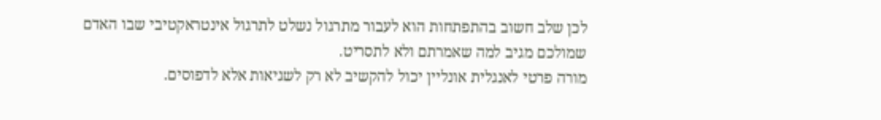לכן שלב חשוב בהתפתחות הוא לעבור מתרגול נשלט לתרגול אינטראקטיבי שבו האדם שמולכם מגיב למה שאמרתם ולא לתסריט.
מורה פרטי לאנגלית אונליין יכול להקשיב לא רק לשגיאות אלא לדפוסים.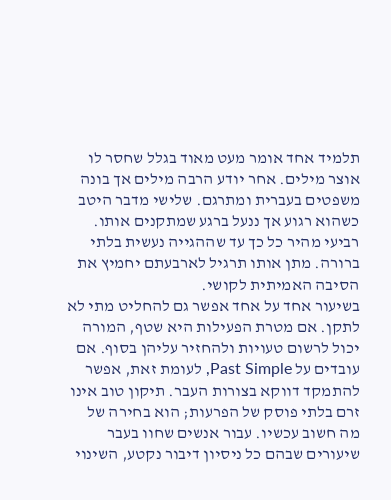תלמיד אחד אומר מעט מאוד בגלל שחסר לו אוצר מילים. אחר יודע הרבה מילים אך בונה משפטים בעברית ומתרגם. שלישי מדבר היטב כשהוא רגוע אך ננעל ברגע שמתקנים אותו. רביעי מהיר כל כך עד שההגייה נעשית בלתי ברורה. מתן אותו תרגיל לארבעתם יחמיץ את הסיבה האמיתית לקושי.
בשיעור אחד על אחד אפשר גם להחליט מתי לא לתקן. אם מטרת הפעילות היא שטף, המורה יכול לרשום טעויות ולהחזיר עליהן בסוף. אם עובדים על Past Simple, לעומת זאת, אפשר להתמקד דווקא בצורות העבר. תיקון טוב אינו זרם בלתי פוסק של הפרעות; הוא בחירה של מה חשוב עכשיו. עבור אנשים שחוו בעבר שיעורים שבהם כל ניסיון דיבור נקטע, השינוי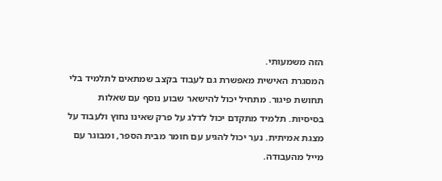הזה משמעותי.
המסגרת האישית מאפשרת גם לעבוד בקצב שמתאים לתלמיד בלי תחושת פיגור. מתחיל יכול להישאר שבוע נוסף עם שאלות בסיסיות. תלמיד מתקדם יכול לדלג על פרק שאינו נחוץ ולעבוד על מצגת אמיתית. נער יכול להגיע עם חומר מבית הספר, ומבוגר עם מייל מהעבודה.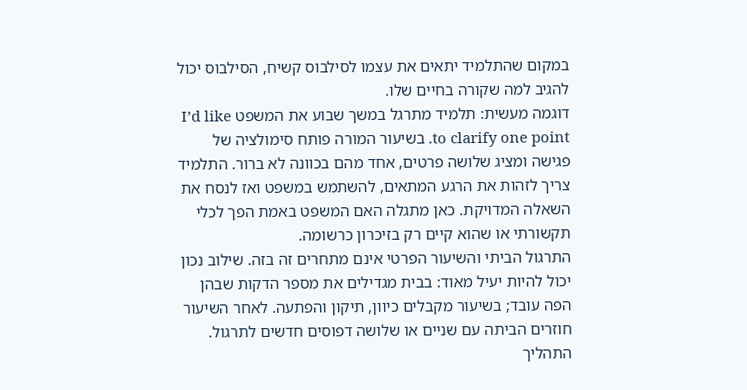במקום שהתלמיד יתאים את עצמו לסילבוס קשיח, הסילבוס יכול להגיב למה שקורה בחיים שלו.
דוגמה מעשית: תלמיד מתרגל במשך שבוע את המשפט I’d like to clarify one point. בשיעור המורה פותח סימולציה של פגישה ומציג שלושה פרטים, אחד מהם בכוונה לא ברור. התלמיד צריך לזהות את הרגע המתאים, להשתמש במשפט ואז לנסח את השאלה המדויקת. כאן מתגלה האם המשפט באמת הפך לכלי תקשורתי או שהוא קיים רק בזיכרון כרשומה.
התרגול הביתי והשיעור הפרטי אינם מתחרים זה בזה. שילוב נכון יכול להיות יעיל מאוד: בבית מגדילים את מספר הדקות שבהן הפה עובד; בשיעור מקבלים כיוון, תיקון והפתעה. לאחר השיעור חוזרים הביתה עם שניים או שלושה דפוסים חדשים לתרגול. התהליך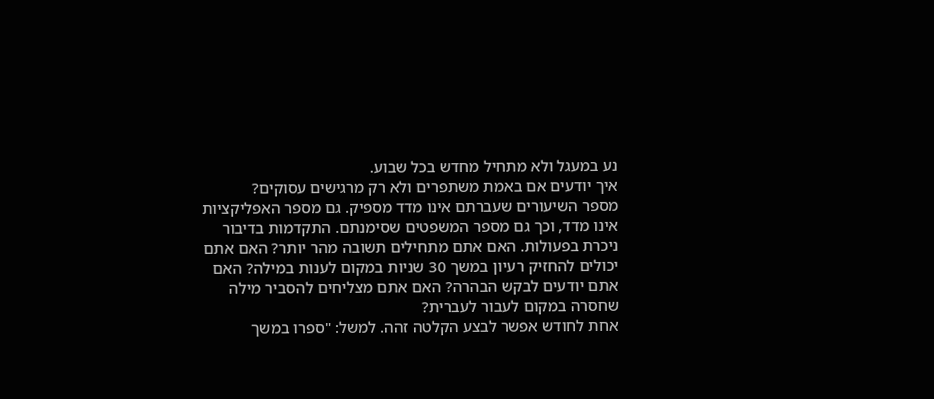נע במעגל ולא מתחיל מחדש בכל שבוע.
איך יודעים אם באמת משתפרים ולא רק מרגישים עסוקים?
מספר השיעורים שעברתם אינו מדד מספיק. גם מספר האפליקציות אינו מדד, וכך גם מספר המשפטים שסימנתם. התקדמות בדיבור ניכרת בפעולות. האם אתם מתחילים תשובה מהר יותר? האם אתם יכולים להחזיק רעיון במשך 30 שניות במקום לענות במילה? האם אתם יודעים לבקש הבהרה? האם אתם מצליחים להסביר מילה שחסרה במקום לעבור לעברית?
אחת לחודש אפשר לבצע הקלטה זהה. למשל: "ספרו במשך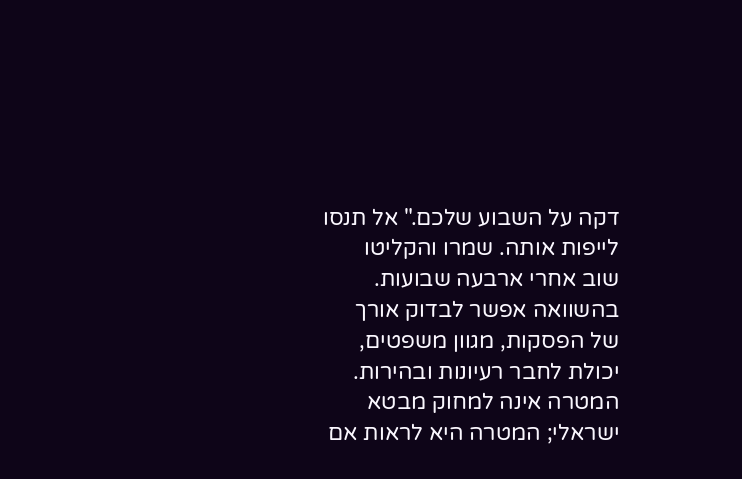דקה על השבוע שלכם." אל תנסו לייפות אותה. שמרו והקליטו שוב אחרי ארבעה שבועות. בהשוואה אפשר לבדוק אורך של הפסקות, מגוון משפטים, יכולת לחבר רעיונות ובהירות. המטרה אינה למחוק מבטא ישראלי; המטרה היא לראות אם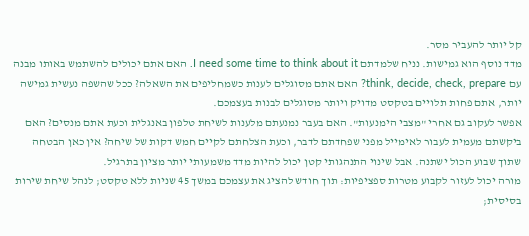קל יותר להעביר מסר.
מדד נוסף הוא גמישות. נניח שלמדתם I need some time to think about it. האם אתם יכולים להשתמש באותו מבנה עם think, decide, check, prepare? האם אתם מסוגלים לענות כשמחליפים את השאלה? ככל שהשפה נעשית גמישה יותר, אתם פחות תלויים בטקסט מדויק ויותר מסוגלים לבנות בעצמכם.
אפשר לעקוב גם אחרי "מצבי הימנעות". האם בעבר נמנעתם מלענות לשיחת טלפון באנגלית וכעת אתם מנסים? האם ביקשתם מעמית לעבור לאימייל מפני שפחדתם לדבר, וכעת הצלחתם לקיים חמש דקות של שיחה? אין כאן הבטחה שתוך שבוע הכול ישתנה. אבל שינוי התנהגותי קטן יכול להיות מדד משמעותי יותר מציון בתרגיל.
מורה יכול לעזור לקבוע מטרות ספציפיות: תוך חודש להציג את עצמכם במשך 45 שניות ללא טקסט; לנהל שיחת שירות בסיסית;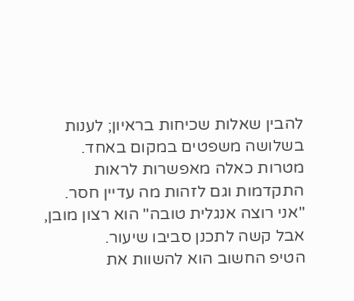להבין שאלות שכיחות בראיון; לענות בשלושה משפטים במקום באחד. מטרות כאלה מאפשרות לראות התקדמות וגם לזהות מה עדיין חסר. "אני רוצה אנגלית טובה" הוא רצון מובן, אבל קשה לתכנן סביבו שיעור.
הטיפ החשוב הוא להשוות את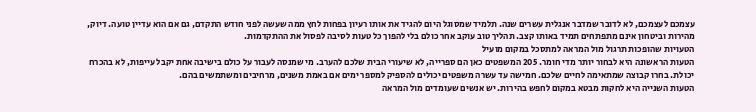עצמכם לעצמכם, לא לדובר שמדבר אנגלית עשרים שנה. תלמיד שמסוגל היום להגיד את אותו רעיון בפחות לחץ ממה שעשה לפני חודש התקדם, גם אם הוא עדיין טועה. דיוק, מהירות וביטחון אינם מתפתחים תמיד באותו קצב. תהליך טוב עוקב אחר כולם בלי להפוך כל טעות לסיבה לפסול את ההתקדמות.
הטעויות שהופכות תרגול מול המראה למתסכל במקום מועיל
הטעות הראשונה היא לבחור יותר מדי חומר. 205 המשפטים כאן הם ספרייה, לא שיעורי הבית שלכם להערב. מי שמנסה לעבור על כולם בישיבה אחת יקבל עייפות, לא בהכרח יכולת. בחרו קבוצה שמתאימה לחיים שלכם. חמישה עד עשרה משפטים יכולים להספיק למספר ימים אם באמת משנים, מרחיבים ומשתמשים בהם.
הטעות השנייה היא לחקות מבטא במקום לחפש בהירות. יש אנשים שעומדים מול המראה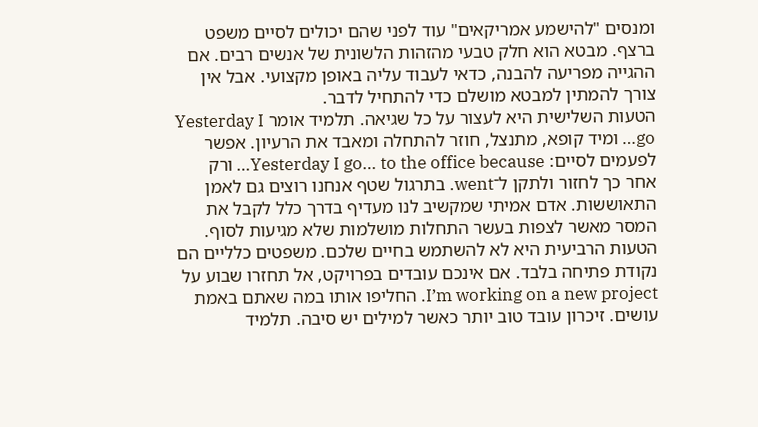ומנסים "להישמע אמריקאים" עוד לפני שהם יכולים לסיים משפט ברצף. מבטא הוא חלק טבעי מהזהות הלשונית של אנשים רבים. אם ההגייה מפריעה להבנה, כדאי לעבוד עליה באופן מקצועי. אבל אין צורך להמתין למבטא מושלם כדי להתחיל לדבר.
הטעות השלישית היא לעצור על כל שגיאה. תלמיד אומר Yesterday I go… ומיד קופא, מתנצל, חוזר להתחלה ומאבד את הרעיון. אפשר לפעמים לסיים: Yesterday I go… to the office because… ורק אחר כך לחזור ולתקן ל־went. בתרגול שטף אנחנו רוצים גם לאמן התאוששות. אדם אמיתי שמקשיב לנו מעדיף בדרך כלל לקבל את המסר מאשר לצפות בעשר התחלות מושלמות שלא מגיעות לסוף.
הטעות הרביעית היא לא להשתמש בחיים שלכם. משפטים כלליים הם נקודת פתיחה בלבד. אם אינכם עובדים בפרויקט, אל תחזרו שבוע על I’m working on a new project. החליפו אותו במה שאתם באמת עושים. זיכרון עובד טוב יותר כאשר למילים יש סיבה. תלמיד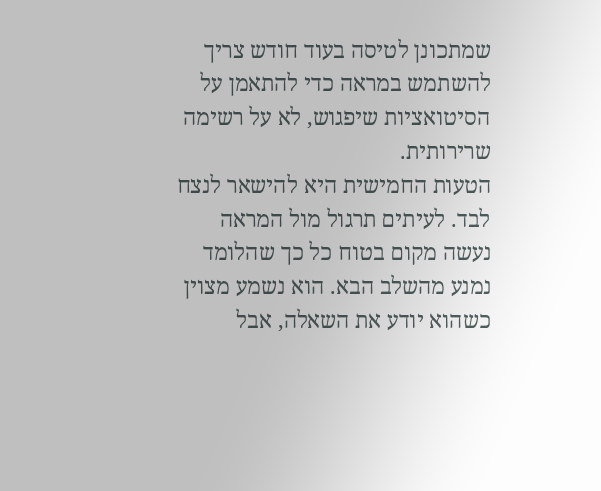שמתכונן לטיסה בעוד חודש צריך להשתמש במראה כדי להתאמן על הסיטואציות שיפגוש, לא על רשימה שרירותית.
הטעות החמישית היא להישאר לנצח לבד. לעיתים תרגול מול המראה נעשה מקום בטוח כל כך שהלומד נמנע מהשלב הבא. הוא נשמע מצוין כשהוא יודע את השאלה, אבל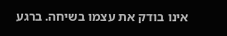אינו בודק את עצמו בשיחה. ברגע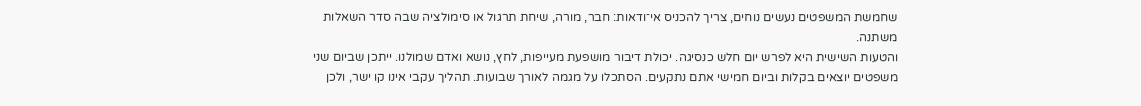שחמשת המשפטים נעשים נוחים, צריך להכניס אי־ודאות: חבר, מורה, שיחת תרגול או סימולציה שבה סדר השאלות משתנה.
והטעות השישית היא לפרש יום חלש כנסיגה. יכולת דיבור מושפעת מעייפות, לחץ, נושא ואדם שמולנו. ייתכן שביום שני משפטים יוצאים בקלות וביום חמישי אתם נתקעים. הסתכלו על מגמה לאורך שבועות. תהליך עקבי אינו קו ישר, ולכן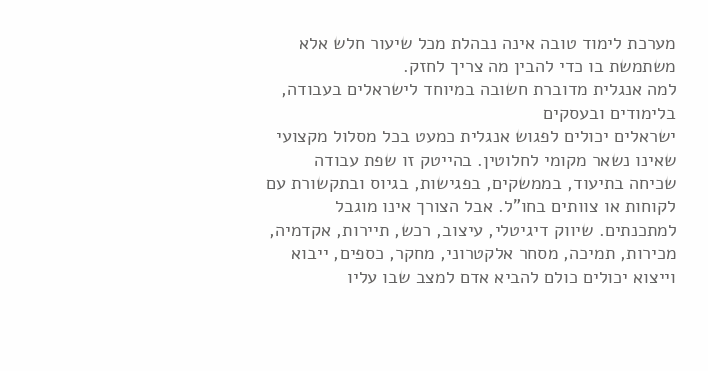מערכת לימוד טובה אינה נבהלת מכל שיעור חלש אלא משתמשת בו כדי להבין מה צריך לחזק.
למה אנגלית מדוברת חשובה במיוחד לישראלים בעבודה, בלימודים ובעסקים
ישראלים יכולים לפגוש אנגלית כמעט בכל מסלול מקצועי שאינו נשאר מקומי לחלוטין. בהייטק זו שפת עבודה שכיחה בתיעוד, בממשקים, בפגישות, בגיוס ובתקשורת עם לקוחות או צוותים בחו"ל. אבל הצורך אינו מוגבל למתכנתים. שיווק דיגיטלי, עיצוב, רכש, תיירות, אקדמיה, מכירות, תמיכה, מסחר אלקטרוני, מחקר, כספים, ייבוא וייצוא יכולים כולם להביא אדם למצב שבו עליו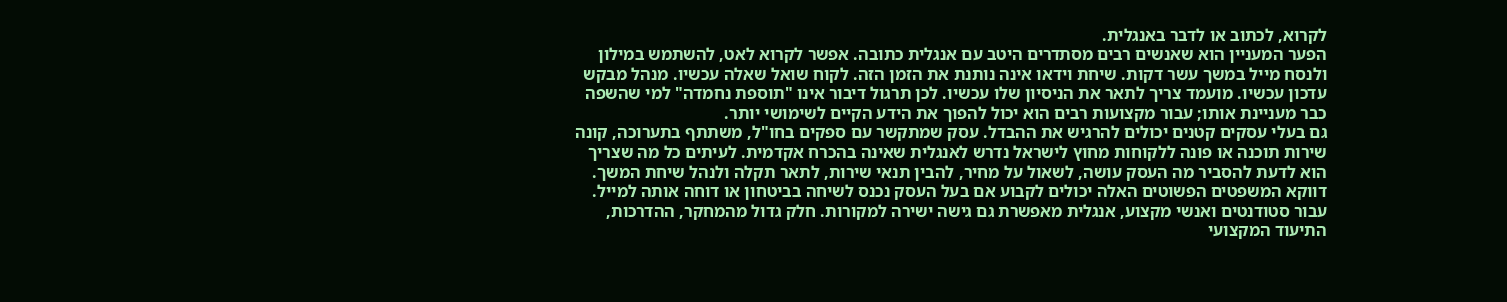לקרוא, לכתוב או לדבר באנגלית.
הפער המעניין הוא שאנשים רבים מסתדרים היטב עם אנגלית כתובה. אפשר לקרוא לאט, להשתמש במילון ולנסח מייל במשך עשר דקות. שיחת וידאו אינה נותנת את הזמן הזה. לקוח שואל שאלה עכשיו. מנהל מבקש עדכון עכשיו. מועמד צריך לתאר את הניסיון שלו עכשיו. לכן תרגול דיבור אינו "תוספת נחמדה" למי שהשפה כבר מעניינת אותו; עבור מקצועות רבים הוא יכול להפוך את הידע הקיים לשימושי יותר.
גם בעלי עסקים קטנים יכולים להרגיש את ההבדל. עסק שמתקשר עם ספקים בחו"ל, משתתף בתערוכה, קונה שירות תוכנה או פונה ללקוחות מחוץ לישראל נדרש לאנגלית שאינה בהכרח אקדמית. לעיתים כל מה שצריך הוא לדעת להסביר מה העסק עושה, לשאול על מחיר, להבין תנאי שירות, לתאר תקלה ולנהל שיחת המשך. דווקא המשפטים הפשוטים האלה יכולים לקבוע אם בעל העסק נכנס לשיחה בביטחון או דוחה אותה למייל.
עבור סטודנטים ואנשי מקצוע, אנגלית מאפשרת גם גישה ישירה למקורות. חלק גדול מהמחקר, ההדרכות, התיעוד המקצועי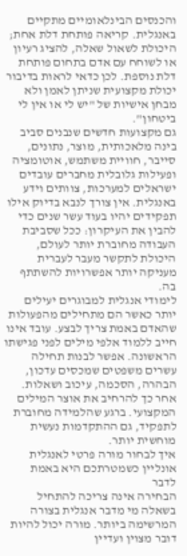והכנסים הבינלאומיים מתקיים באנגלית. קריאה פותחת דלת אחת; היכולת לשאול שאלה, להציג רעיון או לשוחח עם אדם בתחום פותחת דלת נוספת. לכן כדאי לראות בדיבור יכולת מקצועית שניתן לאמן ולא מבחן אישיות של "יש לי או אין לי ביטחון".
גם מקצועות חדשים שנבנים סביב בינה מלאכותית, מוצר, נתונים, סייבר, חוויית משתמש, אוטומציה ופעילות גלובלית מחברים עובדים ישראלים למערכות, צוותים וידע באנגלית. אין צורך לנבא בדיוק אילו תפקידים יהיו בעוד עשר שנים כדי להבין את העיקרון: ככל שסביבת העבודה מחוברת יותר לעולם, היכולת לתקשר מעבר לעברית מעניקה יותר אפשרויות להשתתף בה.
לימודי אנגלית למבוגרים יעילים יותר כאשר הם מתחילים מהפעולות שהאדם באמת צריך לבצע. עובד אינו חייב ללמוד אלפי מילים לפני פגישתו הראשונה. אפשר לבנות תחילה עשרים משפטים שמכסים עדכון, הבהרה, הסכמה, עיכוב ושאלות. אחר כך להרחיב את אוצר המילים המקצועי. ברגע שהלמידה מחוברת לתפקיד, גם ההתקדמות נעשית מוחשית יותר.
איך לבחור מורה פרטי לאנגלית אונליין כשמטרתכם היא באמת לדבר
הבחירה אינה צריכה להתחיל בשאלה מי מדבר אנגלית בצורה המרשימה ביותר. מורה יכול להיות דובר מצוין ועדיין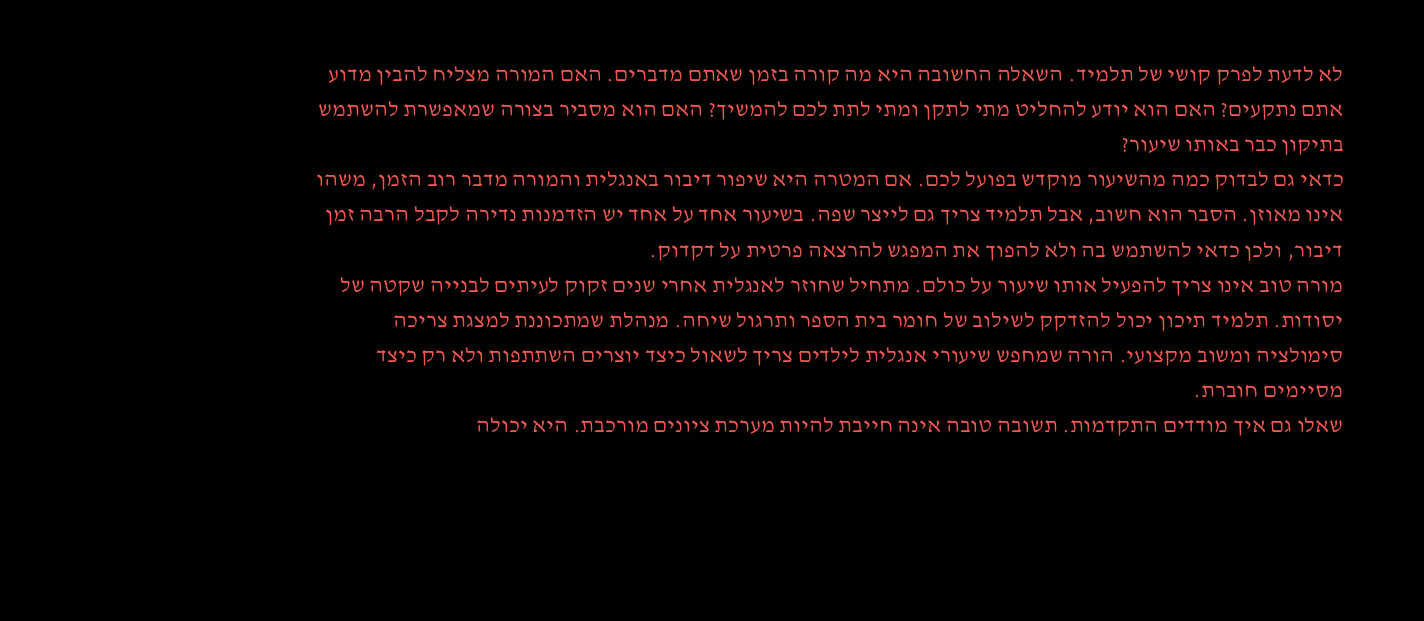לא לדעת לפרק קושי של תלמיד. השאלה החשובה היא מה קורה בזמן שאתם מדברים. האם המורה מצליח להבין מדוע אתם נתקעים? האם הוא יודע להחליט מתי לתקן ומתי לתת לכם להמשיך? האם הוא מסביר בצורה שמאפשרת להשתמש בתיקון כבר באותו שיעור?
כדאי גם לבדוק כמה מהשיעור מוקדש בפועל לכם. אם המטרה היא שיפור דיבור באנגלית והמורה מדבר רוב הזמן, משהו אינו מאוזן. הסבר הוא חשוב, אבל תלמיד צריך גם לייצר שפה. בשיעור אחד על אחד יש הזדמנות נדירה לקבל הרבה זמן דיבור, ולכן כדאי להשתמש בה ולא להפוך את המפגש להרצאה פרטית על דקדוק.
מורה טוב אינו צריך להפעיל אותו שיעור על כולם. מתחיל שחוזר לאנגלית אחרי שנים זקוק לעיתים לבנייה שקטה של יסודות. תלמיד תיכון יכול להזדקק לשילוב של חומר בית הספר ותרגול שיחה. מנהלת שמתכוננת למצגת צריכה סימולציה ומשוב מקצועי. הורה שמחפש שיעורי אנגלית לילדים צריך לשאול כיצד יוצרים השתתפות ולא רק כיצד מסיימים חוברת.
שאלו גם איך מודדים התקדמות. תשובה טובה אינה חייבת להיות מערכת ציונים מורכבת. היא יכולה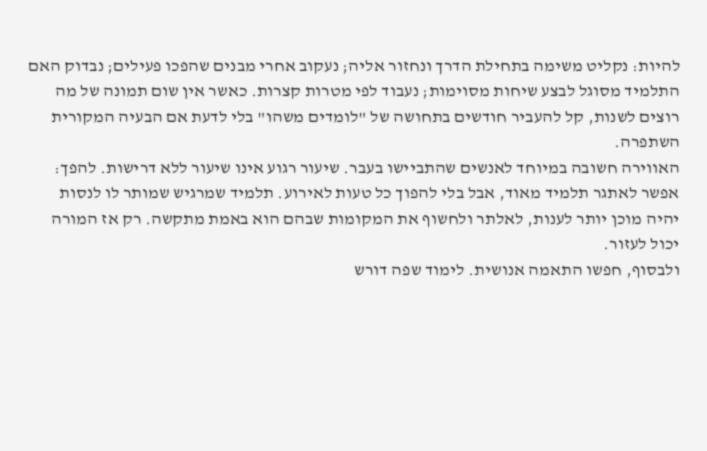להיות: נקליט משימה בתחילת הדרך ונחזור אליה; נעקוב אחרי מבנים שהפכו פעילים; נבדוק האם התלמיד מסוגל לבצע שיחות מסוימות; נעבוד לפי מטרות קצרות. כאשר אין שום תמונה של מה רוצים לשנות, קל להעביר חודשים בתחושה של "לומדים משהו" בלי לדעת אם הבעיה המקורית השתפרה.
האווירה חשובה במיוחד לאנשים שהתביישו בעבר. שיעור רגוע אינו שיעור ללא דרישות. להפך: אפשר לאתגר תלמיד מאוד, אבל בלי להפוך כל טעות לאירוע. תלמיד שמרגיש שמותר לו לנסות יהיה מוכן יותר לענות, לאלתר ולחשוף את המקומות שבהם הוא באמת מתקשה. רק אז המורה יכול לעזור.
ולבסוף, חפשו התאמה אנושית. לימוד שפה דורש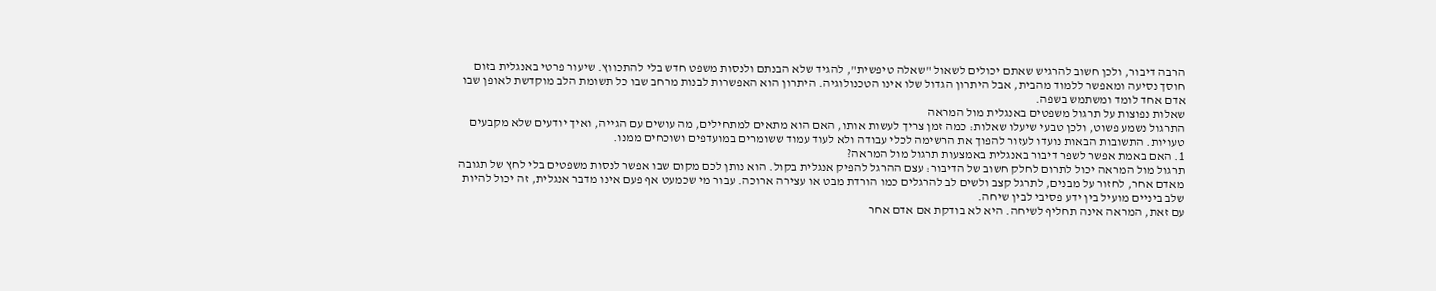הרבה דיבור, ולכן חשוב להרגיש שאתם יכולים לשאול "שאלה טיפשית", להגיד שלא הבנתם ולנסות משפט חדש בלי להתכווץ. שיעור פרטי באנגלית בזום חוסך נסיעה ומאפשר ללמוד מהבית, אבל היתרון הגדול שלו אינו הטכנולוגיה. היתרון הוא האפשרות לבנות מרחב שבו כל תשומת הלב מוקדשת לאופן שבו אדם אחד לומד ומשתמש בשפה.
שאלות נפוצות על תרגול משפטים באנגלית מול המראה
התרגול נשמע פשוט, ולכן טבעי שיעלו שאלות: כמה זמן צריך לעשות אותו, האם הוא מתאים למתחילים, מה עושים עם הגייה, ואיך יודעים שלא מקבעים טעויות. התשובות הבאות נועדו לעזור להפוך את הרשימה לכלי עבודה ולא לעוד עמוד ששומרים במועדפים ושוכחים ממנו.
1. האם באמת אפשר לשפר דיבור באנגלית באמצעות תרגול מול המראה?
תרגול מול המראה יכול לתרום לחלק חשוב של הדיבור: עצם ההרגל להפיק אנגלית בקול. הוא נותן לכם מקום שבו אפשר לנסות משפטים בלי לחץ של תגובה מאדם אחר, לחזור על מבנים, לתרגל קצב ולשים לב להרגלים כמו הורדת מבט או עצירה ארוכה. עבור מי שכמעט אף פעם אינו מדבר אנגלית, זה יכול להיות שלב ביניים מועיל בין ידע פסיבי לבין שיחה.
עם זאת, המראה אינה תחליף לשיחה. היא לא בודקת אם אדם אחר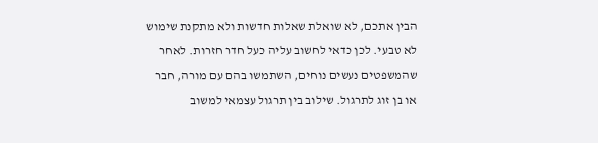הבין אתכם, לא שואלת שאלות חדשות ולא מתקנת שימוש לא טבעי. לכן כדאי לחשוב עליה כעל חדר חזרות. לאחר שהמשפטים נעשים נוחים, השתמשו בהם עם מורה, חבר או בן זוג לתרגול. שילוב בין תרגול עצמאי למשוב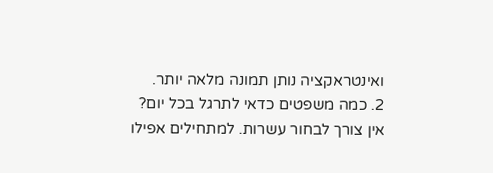ואינטראקציה נותן תמונה מלאה יותר.
2. כמה משפטים כדאי לתרגל בכל יום?
אין צורך לבחור עשרות. למתחילים אפילו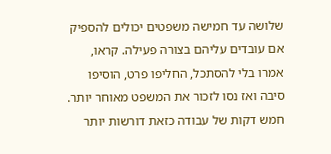שלושה עד חמישה משפטים יכולים להספיק אם עובדים עליהם בצורה פעילה. קראו, אמרו בלי להסתכל, החליפו פרט, הוסיפו סיבה ואז נסו לזכור את המשפט מאוחר יותר. חמש דקות של עבודה כזאת דורשות יותר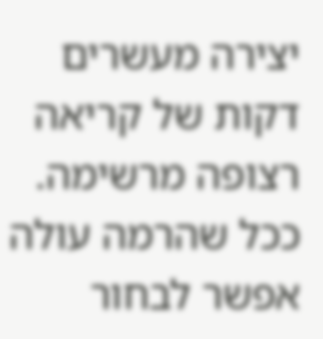יצירה מעשרים דקות של קריאה רצופה מרשימה.
ככל שהרמה עולה אפשר לבחור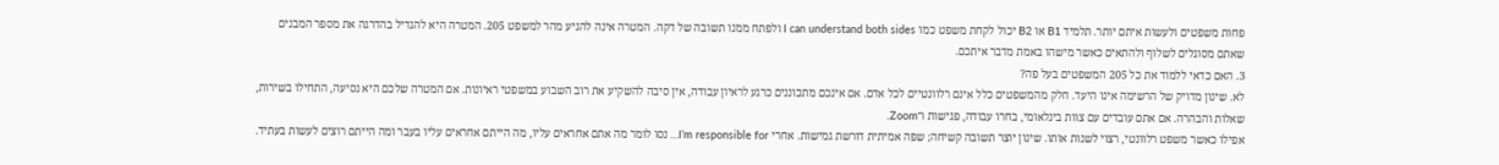פחות משפטים ולעשות איתם יותר. תלמיד B1 או B2 יכול לקחת משפט כמו I can understand both sides ולפתח ממנו תשובה של דקה. המטרה אינה להגיע מהר למשפט 205. המטרה היא להגדיל בהדרגה את מספר המבנים שאתם מסוגלים לשלוף ולהתאים כאשר מישהו באמת מדבר איתכם.
3. האם כדאי ללמוד את כל 205 המשפטים בעל פה?
לא. שינון מדויק של הרשימה אינו היעד. חלק מהמשפטים כלל אינם רלוונטיים לכל אדם. אם אינכם מתכוננים כרגע לראיון עבודה, אין סיבה להשקיע את רוב השבוע במשפטי ראיונות. אם המטרה שלכם היא נסיעה, התחילו בשירות, שאלות והבהרה. אם אתם עובדים עם צוות בינלאומי, בחרו עבודה, פגישות ו־Zoom.
אפילו כאשר משפט רלוונטי, רצוי לשנות אותו. שינון יוצר תשובה קשיחה; שפה אמיתית דורשת גמישות. אחרי I’m responsible for… נסו לומר מה אתם אחראים עליו, מה הייתם אחראים עליו בעבר ומה הייתם רוצים לעשות בעתיד.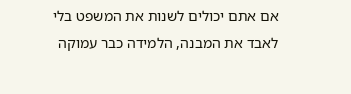אם אתם יכולים לשנות את המשפט בלי לאבד את המבנה, הלמידה כבר עמוקה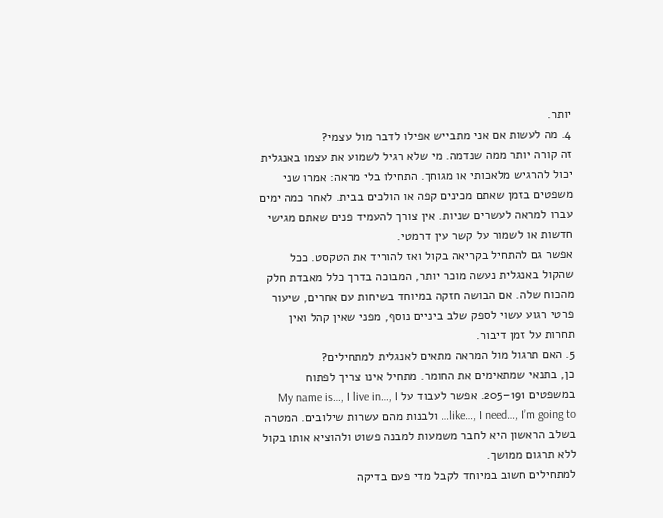יותר.
4. מה לעשות אם אני מתבייש אפילו לדבר מול עצמי?
זה קורה יותר ממה שנדמה. מי שלא רגיל לשמוע את עצמו באנגלית יכול להרגיש מלאכותי או מגוחך. התחילו בלי מראה: אמרו שני משפטים בזמן שאתם מכינים קפה או הולכים בבית. לאחר כמה ימים עברו למראה לעשרים שניות. אין צורך להעמיד פנים שאתם מגישי חדשות או לשמור על קשר עין דרמטי.
אפשר גם להתחיל בקריאה בקול ואז להוריד את הטקסט. ככל שהקול באנגלית נעשה מוכר יותר, המבוכה בדרך כלל מאבדת חלק מהכוח שלה. אם הבושה חזקה במיוחד בשיחות עם אחרים, שיעור פרטי רגוע עשוי לספק שלב ביניים נוסף, מפני שאין קהל ואין תחרות על זמן דיבור.
5. האם תרגול מול המראה מתאים לאנגלית למתחילים?
כן, בתנאי שמתאימים את החומר. מתחיל אינו צריך לפתוח במשפטים 191–205. אפשר לעבוד על My name is…, I live in…, I like…, I need…, I’m going to… ולבנות מהם עשרות שילובים. המטרה בשלב הראשון היא לחבר משמעות למבנה פשוט ולהוציא אותו בקול ללא תרגום ממושך.
למתחילים חשוב במיוחד לקבל מדי פעם בדיקה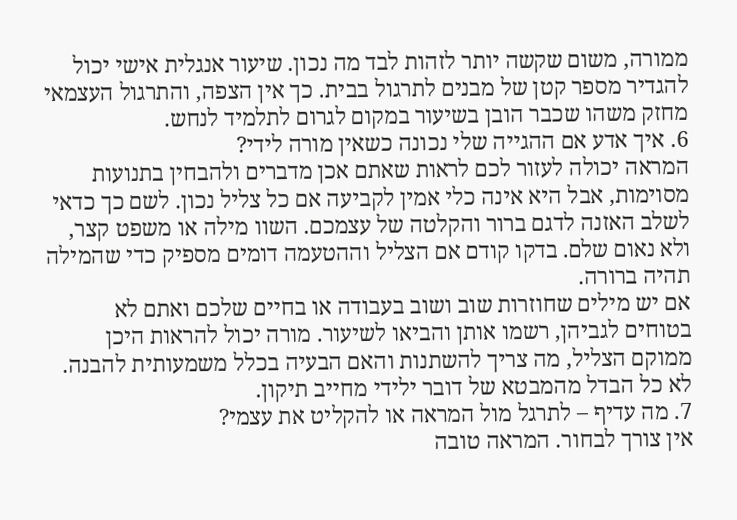ממורה, משום שקשה יותר לזהות לבד מה נכון. שיעור אנגלית אישי יכול להגדיר מספר קטן של מבנים לתרגול בבית. כך אין הצפה, והתרגול העצמאי מחזק משהו שכבר הובן בשיעור במקום לגרום לתלמיד לנחש.
6. איך אדע אם ההגייה שלי נכונה כשאין מורה לידי?
המראה יכולה לעזור לכם לראות שאתם אכן מדברים ולהבחין בתנועות מסוימות, אבל היא אינה כלי אמין לקביעה אם כל צליל נכון. לשם כך כדאי לשלב האזנה לדגם ברור והקלטה של עצמכם. השוו מילה או משפט קצר, ולא נאום שלם. בדקו קודם אם הצליל וההטעמה דומים מספיק כדי שהמילה תהיה ברורה.
אם יש מילים שחוזרות שוב ושוב בעבודה או בחיים שלכם ואתם לא בטוחים לגביהן, רשמו אותן והביאו לשיעור. מורה יכול להראות היכן ממוקם הצליל, מה צריך להשתנות והאם הבעיה בכלל משמעותית להבנה. לא כל הבדל מהמבטא של דובר ילידי מחייב תיקון.
7. מה עדיף – לתרגל מול המראה או להקליט את עצמי?
אין צורך לבחור. המראה טובה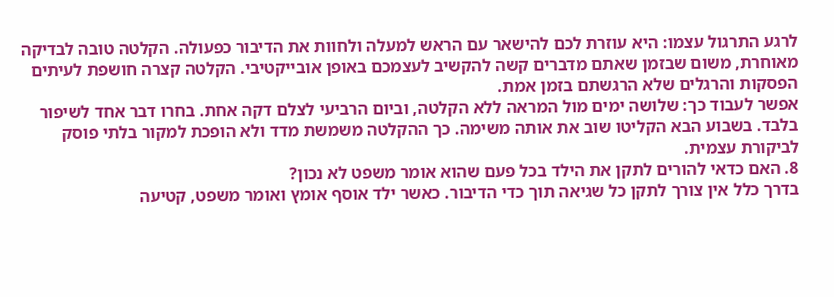לרגע התרגול עצמו: היא עוזרת לכם להישאר עם הראש למעלה ולחוות את הדיבור כפעולה. הקלטה טובה לבדיקה מאוחרת, משום שבזמן שאתם מדברים קשה להקשיב לעצמכם באופן אובייקטיבי. הקלטה קצרה חושפת לעיתים הפסקות והרגלים שלא הרגשתם בזמן אמת.
אפשר לעבוד כך: שלושה ימים מול המראה ללא הקלטה, וביום הרביעי לצלם דקה אחת. בחרו דבר אחד לשיפור בלבד. בשבוע הבא הקליטו שוב את אותה משימה. כך ההקלטה משמשת מדד ולא הופכת למקור בלתי פוסק לביקורת עצמית.
8. האם כדאי להורים לתקן את הילד בכל פעם שהוא אומר משפט לא נכון?
בדרך כלל אין צורך לתקן כל שגיאה תוך כדי הדיבור. כאשר ילד אוסף אומץ ואומר משפט, קטיעה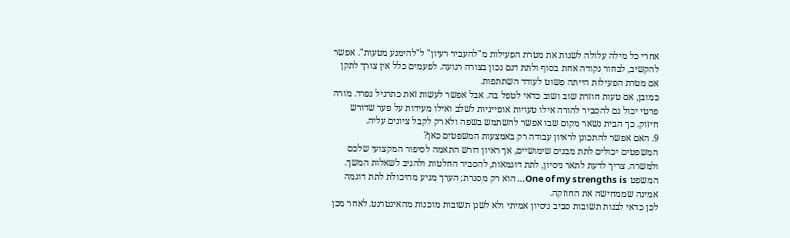אחרי כל מילה עלולה לשנות את מטרת הפעילות מ"להעביר רעיון" ל"להימנע מטעות". אפשר להקשיב, לבחור נקודה אחת בסוף ולתת דגם נכון בצורה רגועה. לפעמים כלל אין צורך לתקן אם מטרת הפעילות הייתה פשוט לעודד השתתפות.
כמובן, אם טעות חוזרת שוב ושוב כדאי לטפל בה. אבל אפשר לעשות זאת כתרגיל נפרד. מורה פרטי יכול גם להסביר להורה אילו טעויות אופייניות לשלב ואילו מעידות על פער שדורש חיזוק. כך הבית נשאר מקום שבו אפשר להשתמש בשפה ולא רק לקבל ציונים עליה.
9. האם אפשר להתכונן לראיון עבודה רק באמצעות המשפטים כאן?
המשפטים יכולים לתת מבנים שימושיים, אך ראיון דורש התאמה לסיפור המקצועי שלכם ולמשרה. צריך לדעת לתאר ניסיון, לתת דוגמאות, להסביר החלטות ולהגיב לשאלות המשך. המשפט One of my strengths is… הוא רק מסגרת; הערך מגיע מהיכולת לתת דוגמה אמינה שממחישה את החוזקה.
לכן כדאי לבנות תשובות סביב ניסיון אמיתי ולא לשנן תשובות מוכנות מהאינטרנט. לאחר מכן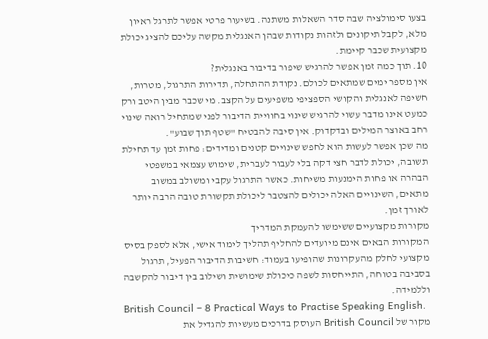בצעו סימולציה שבה סדר השאלות משתנה. בשיעור פרטי אפשר לתרגל ראיון מלא, לקבל תיקונים ולזהות נקודות שבהן האנגלית מקשה עליכם להציג יכולת מקצועית שכבר קיימת.
10. תוך כמה זמן אפשר להרגיש שיפור בדיבור באנגלית?
אין מספר ימים שמתאים לכולם. נקודת ההתחלה, תדירות התרגול, מטרות, חשיפה לאנגלית והקושי הספציפי משפיעים על הקצב. מי שכבר מבין היטב ורק כמעט אינו מדבר עשוי להרגיש שינוי בחוויית הדיבור לפני שמתחיל רואה שינוי רחב באוצר המילים ובדקדוק. אין סיבה להבטיח "שטף תוך שבוע".
מה שכן אפשר לעשות הוא לחפש שינויים קטנים ומדידים: פחות זמן עד תחילת תשובה, יכולת לדבר חצי דקה בלי לעבור לעברית, שימוש עצמאי במשפטי הבהרה או פחות הימנעות משיחות. כאשר התרגול עקבי ומשולב במשוב מתאים, השינויים האלה יכולים להצטבר ליכולת תקשורת טובה הרבה יותר לאורך זמן.
מקורות מקצועיים ששימשו להעמקת המדריך
המקורות הבאים אינם מיועדים להחליף תהליך לימוד אישי, אלא לספק בסיס מקצועי לחלק מהעקרונות שהופיעו בעמוד: חשיבות הדיבור הפעיל, תרגול בסביבה בטוחה, התייחסות לשפה כיכולת שימושית ושילוב בין דיבור להקשבה וללמידה.
British Council – 8 Practical Ways to Practise Speaking English.
מקור של British Council העוסק בדרכים מעשיות להגדיל את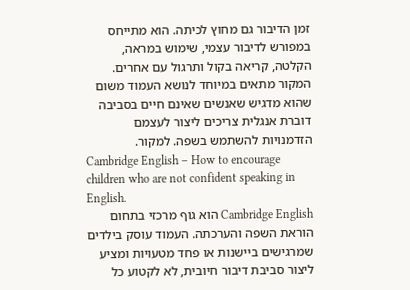זמן הדיבור גם מחוץ לכיתה. הוא מתייחס במפורש לדיבור עצמי, שימוש במראה, הקלטה, קריאה בקול ותרגול עם אחרים. המקור מתאים במיוחד לנושא העמוד משום שהוא מדגיש שאנשים שאינם חיים בסביבה דוברת אנגלית צריכים ליצור לעצמם הזדמנויות להשתמש בשפה. למקור.
Cambridge English – How to encourage children who are not confident speaking in English.
Cambridge English הוא גוף מרכזי בתחום הוראת השפה והערכתה. העמוד עוסק בילדים שמרגישים ביישנות או פחד מטעויות ומציע ליצור סביבת דיבור חיובית, לא לקטוע כל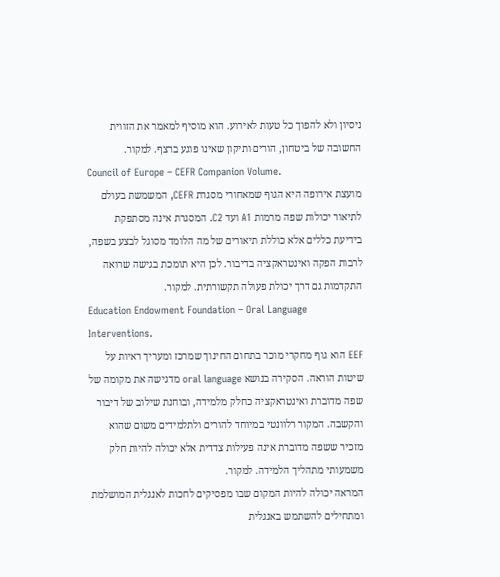ניסיון ולא להפוך כל טעות לאירוע. הוא מוסיף למאמר את הזווית החשובה של ביטחון, הורים ותיקון שאינו פוגע ברצף. למקור.
Council of Europe – CEFR Companion Volume.
מועצת אירופה היא הגוף שמאחורי מסגרת CEFR, המשמשת בעולם לתיאור יכולות שפה מרמות A1 ועד C2. המסגרת אינה מסתפקת בידיעת כללים אלא כוללת תיאורים של מה הלומד מסוגל לבצע בשפה, לרבות הפקה ואינטראקציה בדיבור. לכן היא תומכת בגישה שרואה התקדמות גם דרך יכולת פעולה תקשורתית. למקור.
Education Endowment Foundation – Oral Language Interventions.
EEF הוא גוף מחקרי מוכר בתחום החינוך שמרכז ומעריך ראיות על שיטות הוראה. הסקירה בנושא oral language מדגישה את מקומה של שפה מדוברת ואינטראקציה כחלק מלמידה, ובוחנת שילוב של דיבור והקשבה. המקור רלוונטי במיוחד להורים ולתלמידים משום שהוא מזכיר ששפה מדוברת אינה פעילות צדדית אלא יכולה להיות חלק משמעותי מתהליך הלמידה. למקור.
המראה יכולה להיות המקום שבו מפסיקים לחכות לאנגלית המושלמת ומתחילים להשתמש באנגלית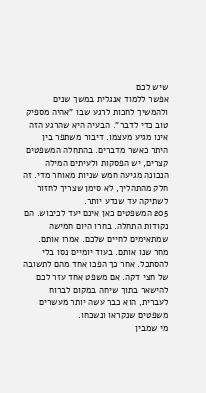שיש לכם
אפשר ללמוד אנגלית במשך שנים ולהמשיך לחכות לרגע שבו "אהיה מספיק טוב כדי לדבר". הבעיה היא שהרגע הזה אינו מגיע מעצמו. דיבור משתפר בין היתר כאשר מדברים. בהתחלה המשפטים קצרים, יש הפסקות ולעיתים המילה הנכונה מגיעה חמש שניות מאוחר מדי. זה חלק מהתהליך, לא סימן שצריך לחזור לשתיקה עד שנדע יותר.
205 המשפטים כאן אינם יעד לכיבוש. הם נקודות התחלה. בחרו היום חמישה שמתאימים לחיים שלכם. אמרו אותם. מחר שנו אותם. בעוד יומיים נסו בלי להסתכל. אחר כך הפכו אחד מהם לתשובה של חצי דקה. אם משפט אחד עזר לכם להישאר בתוך שיחה במקום לברוח לעברית, הוא כבר עשה יותר מעשרים משפטים שנקראו ונשכחו.
מי שמבין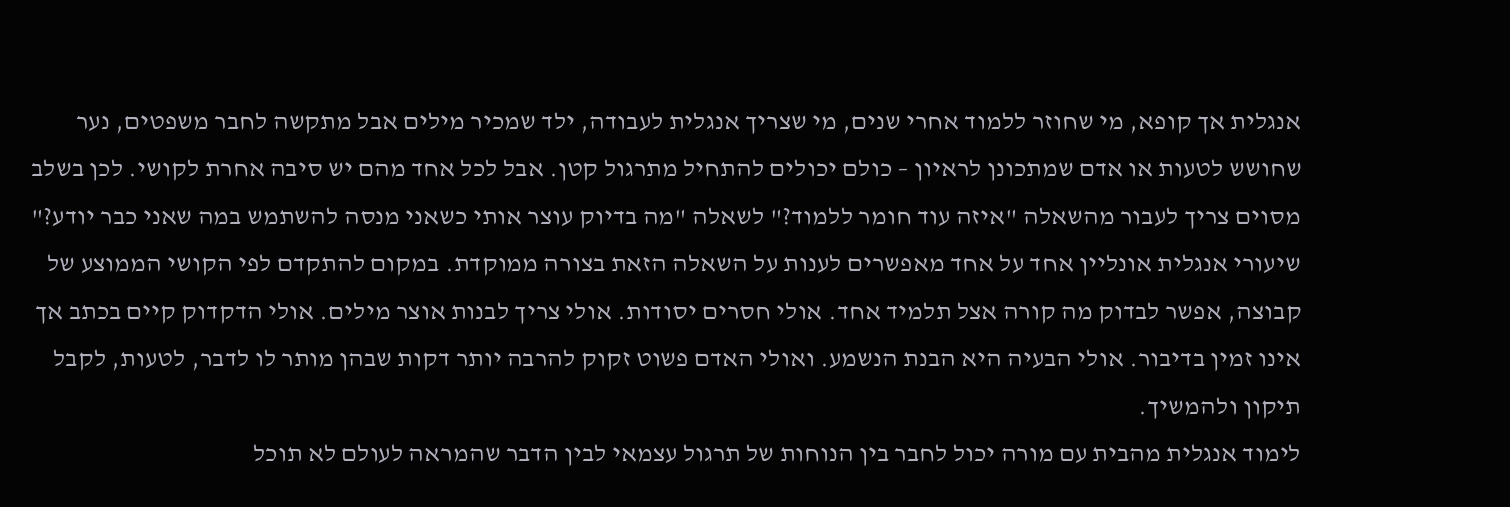אנגלית אך קופא, מי שחוזר ללמוד אחרי שנים, מי שצריך אנגלית לעבודה, ילד שמכיר מילים אבל מתקשה לחבר משפטים, נער שחושש לטעות או אדם שמתכונן לראיון – כולם יכולים להתחיל מתרגול קטן. אבל לכל אחד מהם יש סיבה אחרת לקושי. לכן בשלב מסוים צריך לעבור מהשאלה "איזה עוד חומר ללמוד?" לשאלה "מה בדיוק עוצר אותי כשאני מנסה להשתמש במה שאני כבר יודע?"
שיעורי אנגלית אונליין אחד על אחד מאפשרים לענות על השאלה הזאת בצורה ממוקדת. במקום להתקדם לפי הקושי הממוצע של קבוצה, אפשר לבדוק מה קורה אצל תלמיד אחד. אולי חסרים יסודות. אולי צריך לבנות אוצר מילים. אולי הדקדוק קיים בכתב אך אינו זמין בדיבור. אולי הבעיה היא הבנת הנשמע. ואולי האדם פשוט זקוק להרבה יותר דקות שבהן מותר לו לדבר, לטעות, לקבל תיקון ולהמשיך.
לימוד אנגלית מהבית עם מורה יכול לחבר בין הנוחות של תרגול עצמאי לבין הדבר שהמראה לעולם לא תוכל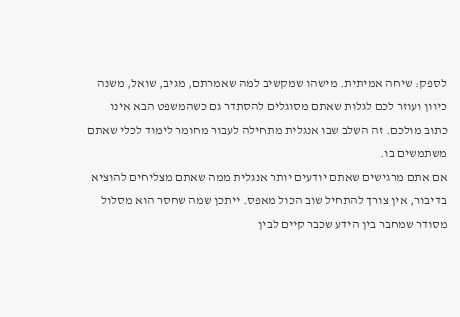לספק: שיחה אמיתית. מישהו שמקשיב למה שאמרתם, מגיב, שואל, משנה כיוון ועוזר לכם לגלות שאתם מסוגלים להסתדר גם כשהמשפט הבא אינו כתוב מולכם. זה השלב שבו אנגלית מתחילה לעבור מחומר לימוד לכלי שאתם משתמשים בו.
אם אתם מרגישים שאתם יודעים יותר אנגלית ממה שאתם מצליחים להוציא בדיבור, אין צורך להתחיל שוב הכול מאפס. ייתכן שמה שחסר הוא מסלול מסודר שמחבר בין הידע שכבר קיים לבין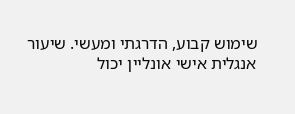שימוש קבוע, הדרגתי ומעשי. שיעור אנגלית אישי אונליין יכול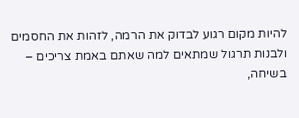להיות מקום רגוע לבדוק את הרמה, לזהות את החסמים ולבנות תרגול שמתאים למה שאתם באמת צריכים – בשיחה,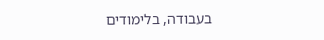בעבודה, בלימודים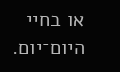או בחיי היום־יום.